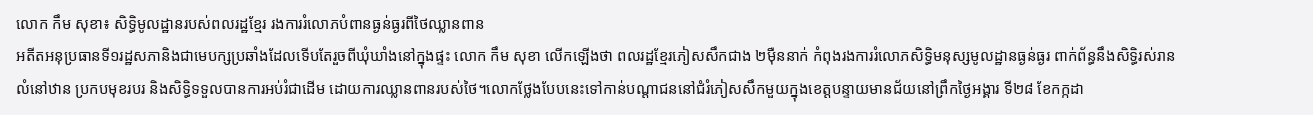លោក កឹម សុខា៖ សិទ្ធិមូលដ្ឋានរបស់ពលរដ្ឋខ្មែរ រងការរំលោភបំពានធ្ងន់ធ្ងរពីថៃឈ្លានពាន
អតីតអនុប្រធានទី១រដ្ឋសភានិងជាមេបក្សប្រឆាំងដែលទើបតែរួចពីឃុំឃាំងនៅក្នុងផ្ទះ លោក កឹម សុខា លើកឡើងថា ពលរដ្ឋខ្មែរភៀសសឹកជាង ២ម៉ឺននាក់ កំពុងរងការរំលោភសិទ្ធិមនុស្សមូលដ្ឋានធ្ងន់ធ្ងរ ពាក់ព័ន្ធនឹងសិទ្ធិរស់រាន លំនៅឋាន ប្រកបមុខរបរ និងសិទ្ធិទទួលបានការអប់រំជាដើម ដោយការឈ្លានពានរបស់ថៃ។លោកថ្លែងបែបនេះទៅកាន់បណ្ដាជននៅជំរំភៀសសឹកមួយក្នុងខេត្តបន្ទាយមានជ័យនៅព្រឹកថ្ងៃអង្គារ ទី២៨ ខែកក្កដា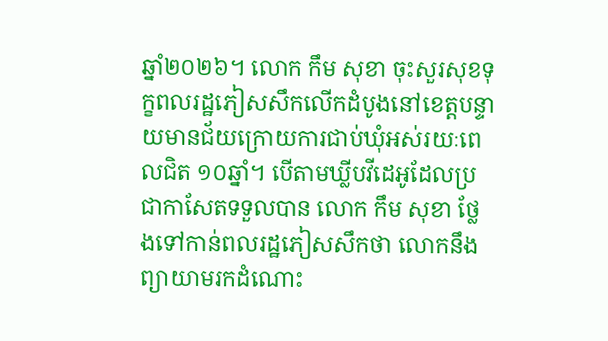ឆ្នាំ២០២៦។ លោក កឹម សុខា ចុះសួរសុខទុក្ខពលរដ្ឋភៀសសឹកលើកដំបូងនៅខេត្តបន្ទាយមានជ័យក្រោយការជាប់ឃុំអស់រយៈពេលជិត ១០ឆ្នាំ។ បើតាមឃ្លីបវីដេអូដែលប្រជាកាសែតទទួលបាន លោក កឹម សុខា ថ្លែងទៅកាន់ពលរដ្ឋភៀសសឹកថា លោកនឹងព្យាយាមរកដំណោះ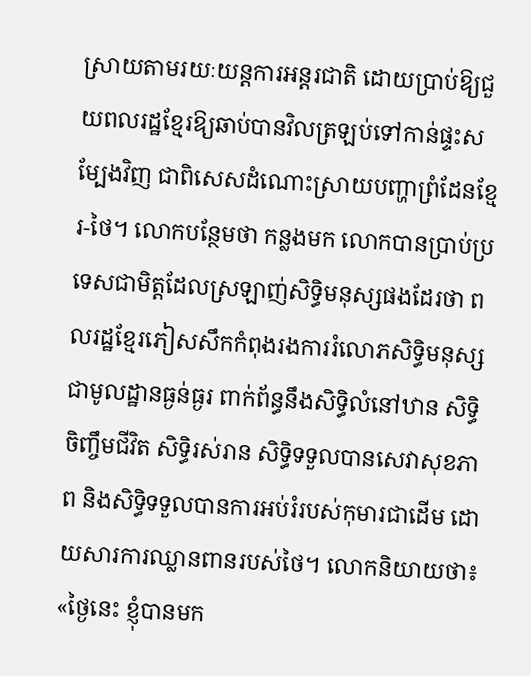ស្រាយតាមរយៈយន្តការអន្តរជាតិ ដោយប្រាប់ឱ្យជួយពលរដ្ឋខ្មែរឱ្យឆាប់បានវិលត្រឡប់ទៅកាន់ផ្ទះសម្បែងវិញ ជាពិសេសដំណោះស្រាយបញ្ហាព្រំដែនខ្មែរ-ថៃ។ លោកបន្ថែមថា កន្លងមក លោកបានប្រាប់ប្រទេសជាមិត្តដែលស្រឡាញ់សិទ្ធិមនុស្សផងដែរថា ពលរដ្ឋខ្មែរភៀសសឹកកំពុងរងការរំលោភសិទ្ធិមនុស្សជាមូលដ្ឋានធ្ងន់ធ្ងរ ពាក់ព័ន្ធនឹងសិទ្ធិលំនៅឋាន សិទ្ធិចិញ្ចឹមជីវិត សិទ្ធិរស់រាន សិទ្ធិទទួលបានសេវាសុខភាព និងសិទ្ធិទទួលបានការអប់រំរបស់កុមារជាដើម ដោយសារការឈ្លានពានរបស់ថៃ។ លោកនិយាយថា៖ «ថ្ងៃនេះ ខ្ញុំបានមក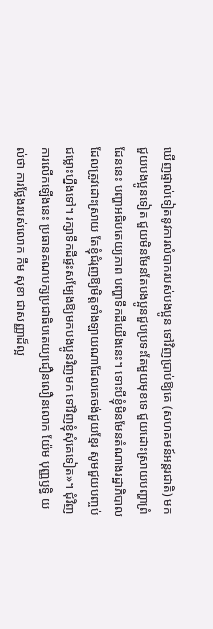ឃើញផ្ទាល់ទៀតនូវការលំបាករបស់បងប្អូន ទៅវិញប្រាប់ឱ្យគេ (សហគមន៍អន្តរជាតិ) មកជួយបងប្អូនទៀត ជួយមិនមែនតែបងប្អូនជួបប្រទះតែមួយមុខទេ ជួយដោះស្រាយបញ្ហាព្រំដែននេះ បញ្ហាអធិបតេយ្យភាព បញ្ហាទឹកដីយើងនេះ។ ទោះបីខ្ញុំមិនមែនតំណាងរដ្ឋាភិបាលដែលត្រូវដោះស្រាយ តែខ្ញុំជំរុញឱ្យមិត្តទាំងឡាយណាដែលគេចង់ជួយខ្មែរ សូមជួយបញ្ចប់ជម្លោះហ្នឹងទៅ។ រក្សាទឹកដីផ្ទះសម្បែងឱ្យមកបងប្អូនវិញមក ទៅវិញខ្ញុំសុំគេទៀត»។ ជុំវិញការលើកឡើងនេះ ប្រធានគណបក្សប្រជាធិបតេយ្យជឿនលឿនលោក យ៉ែម បុញ្ញឫទ្ធិ យល់ថា ការថ្លែងរបស់លោក កឹម សុខា ជាសញ្ញាដ៏ល្អ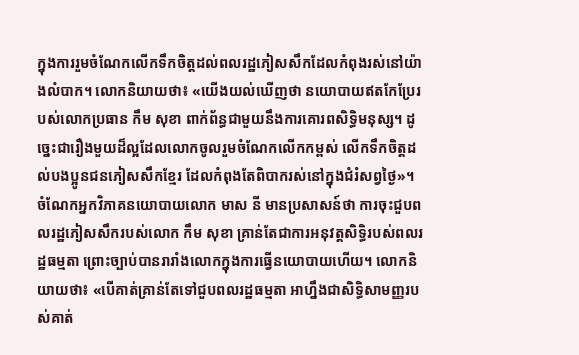ក្នុងការរួមចំណែកលើកទឹកចិត្តដល់ពលរដ្ឋភៀសសឹកដែលកំពុងរស់នៅយ៉ាងលំបាក។ លោកនិយាយថា៖ «យើងយល់ឃើញថា នយោបាយឥតកែប្រែរបស់លោកប្រធាន កឹម សុខា ពាក់ព័ន្ធជាមួយនឹងការគោរពសិទ្ធិមនុស្ស។ ដូច្នេះជារឿងមួយដ៏ល្អដែលលោកចូលរួមចំណែកលើកកម្ពស់ លើកទឹកចិត្តដល់បងប្អូនជនភៀសសឹកខ្មែរ ដែលកំពុងតែពិបាករស់នៅក្នុងជំរំសព្វថ្ងៃ»។ ចំណែកអ្នកវិភាគនយោបាយលោក មាស នី មានប្រសាសន៍ថា ការចុះជួបពលរដ្ឋភៀសសឹករបស់លោក កឹម សុខា គ្រាន់តែជាការអនុវត្តសិទ្ធិរបស់ពលរដ្ឋធម្មតា ព្រោះច្បាប់បានរារាំងលោកក្នុងការធ្វើនយោបាយហើយ។ លោកនិយាយថា៖ «បើគាត់គ្រាន់តែទៅជួបពលរដ្ឋធម្មតា អាហ្នឹងជាសិទ្ធិសាមញ្ញរបស់គាត់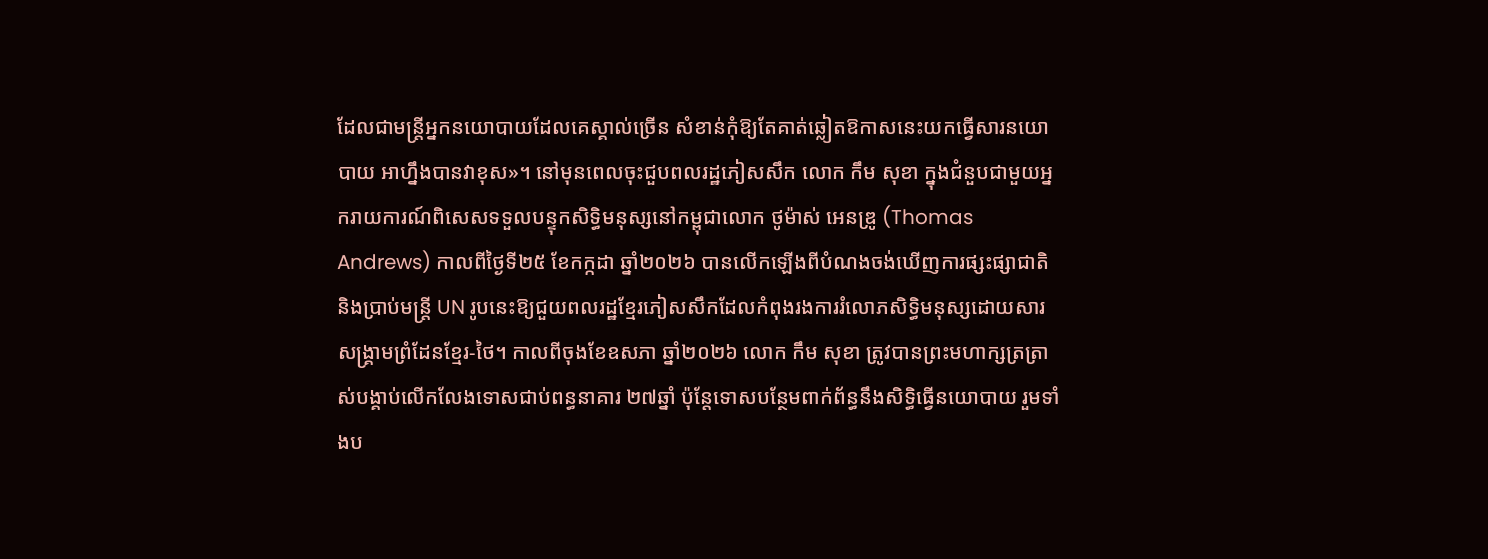ដែលជាមន្ត្រីអ្នកនយោបាយដែលគេស្គាល់ច្រើន សំខាន់កុំឱ្យតែគាត់ឆ្លៀតឱកាសនេះយកធ្វើសារនយោបាយ អាហ្នឹងបានវាខុស»។ នៅមុនពេលចុះជួបពលរដ្ឋភៀសសឹក លោក កឹម សុខា ក្នុងជំនួបជាមួយអ្នករាយការណ៍ពិសេសទទួលបន្ទុកសិទ្ធិមនុស្សនៅកម្ពុជាលោក ថូម៉ាស់ អេនឌ្រូ (Thomas Andrews) កាលពីថ្ងៃទី២៥ ខែកក្កដា ឆ្នាំ២០២៦ បានលើកឡើងពីបំណងចង់ឃើញការផ្សះផ្សាជាតិ និងប្រាប់មន្ត្រី UN រូបនេះឱ្យជួយពលរដ្ឋខ្មែរភៀសសឹកដែលកំពុងរងការរំលោភសិទ្ធិមនុស្សដោយសារសង្គ្រាមព្រំដែនខ្មែរ-ថៃ។ កាលពីចុងខែឧសភា ឆ្នាំ២០២៦ លោក កឹម សុខា ត្រូវបានព្រះមហាក្សត្រត្រាស់បង្គាប់លើកលែងទោសជាប់ពន្ធនាគារ ២៧ឆ្នាំ ប៉ុន្តែទោសបន្ថែមពាក់ព័ន្ធនឹងសិទ្ធិធ្វើនយោបាយ រួមទាំងប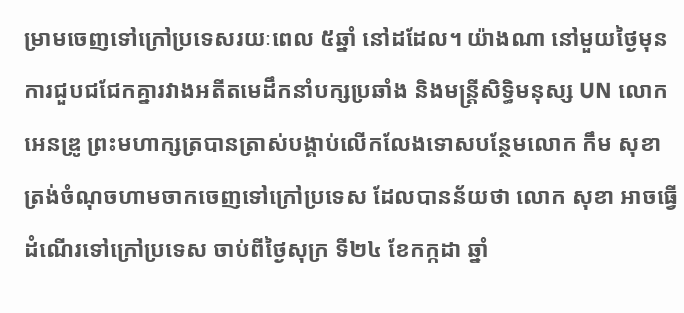ម្រាមចេញទៅក្រៅប្រទេសរយៈពេល ៥ឆ្នាំ នៅដដែល។ យ៉ាងណា នៅមួយថ្ងៃមុនការជួបជជែកគ្នារវាងអតីតមេដឹកនាំបក្សប្រឆាំង និងមន្ត្រីសិទ្ធិមនុស្ស UN លោក អេនឌ្រូ ព្រះមហាក្សត្របានត្រាស់បង្គាប់លើកលែងទោសបន្ថែមលោក កឹម សុខា ត្រង់ចំណុចហាមចាកចេញទៅក្រៅប្រទេស ដែលបានន័យថា លោក សុខា អាចធ្វើដំណើរទៅក្រៅប្រទេស ចាប់ពីថ្ងៃសុក្រ ទី២៤ ខែកក្កដា ឆ្នាំ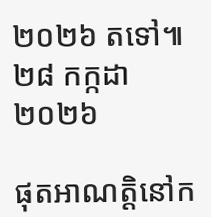២០២៦ តទៅ៕
២៨ កក្កដា ២០២៦

ផុតអាណត្តិនៅក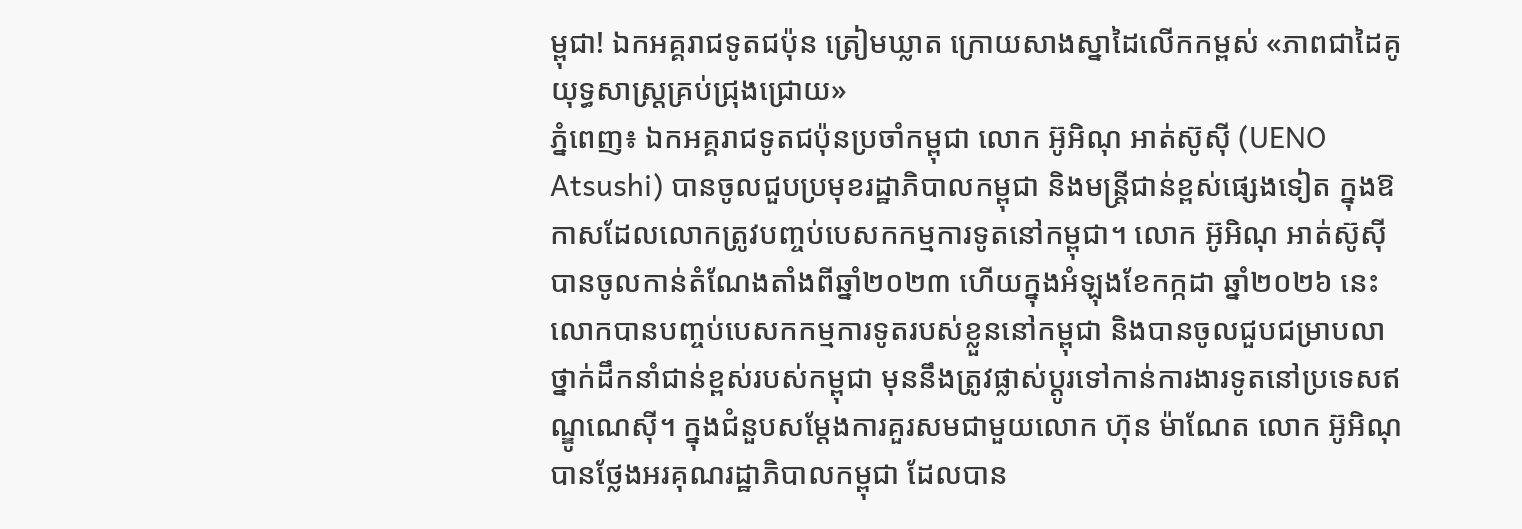ម្ពុជា! ឯកអគ្គរាជទូតជប៉ុន ត្រៀមឃ្លាត ក្រោយសាងស្នាដៃលើកកម្ពស់ «ភាពជាដៃគូយុទ្ធសាស្ត្រគ្រប់ជ្រុងជ្រោយ»
ភ្នំពេញ៖ ឯកអគ្គរាជទូតជប៉ុនប្រចាំកម្ពុជា លោក អ៊ូអិណុ អាត់ស៊ូស៊ី (UENO Atsushi) បានចូលជួបប្រមុខរដ្ឋាភិបាលកម្ពុជា និងមន្ត្រីជាន់ខ្ពស់ផ្សេងទៀត ក្នុងឱកាសដែលលោកត្រូវបញ្ចប់បេសកកម្មការទូតនៅកម្ពុជា។ លោក អ៊ូអិណុ អាត់ស៊ូស៊ី បានចូលកាន់តំណែងតាំងពីឆ្នាំ២០២៣ ហើយក្នុងអំឡុងខែកក្កដា ឆ្នាំ២០២៦ នេះ លោកបានបញ្ចប់បេសកកម្មការទូតរបស់ខ្លួននៅកម្ពុជា និងបានចូលជួបជម្រាបលាថ្នាក់ដឹកនាំជាន់ខ្ពស់របស់កម្ពុជា មុននឹងត្រូវផ្លាស់ប្តូរទៅកាន់ការងារទូតនៅប្រទេសឥណ្ឌូណេស៊ី។ ក្នុងជំនួបសម្ដែងការគួរសមជាមួយលោក ហ៊ុន ម៉ាណែត លោក អ៊ូអិណុ បានថ្លែងអរគុណរដ្ឋាភិបាលកម្ពុជា ដែលបាន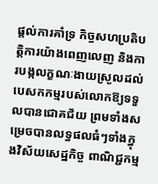ផ្ដល់ការគាំទ្រ កិច្ចសហប្រតិបត្តិការយ៉ាងពេញលេញ និងការបង្កលក្ខណៈងាយស្រួលដល់បេសកកម្មរបស់លោកឱ្យទទួលបានជោគជ័យ ព្រមទាំងសម្រេចបានលទ្ធផលធំៗទាំងក្នុងវិស័យសេដ្ឋកិច្ច ពាណិជ្ជកម្ម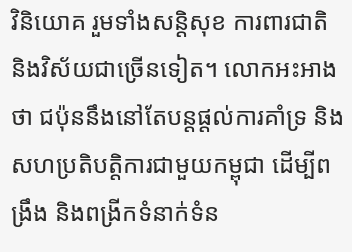វិនិយោគ រួមទាំងសន្តិសុខ ការពារជាតិ និងវិស័យជាច្រើនទៀត។ លោកអះអាងថា ជប៉ុននឹងនៅតែបន្តផ្ដល់ការគាំទ្រ និងសហប្រតិបត្តិការជាមួយកម្ពុជា ដើម្បីពង្រឹង និងពង្រីកទំនាក់ទំន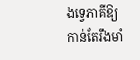ងទ្វេភាគីឱ្យកាន់តែរឹងមាំ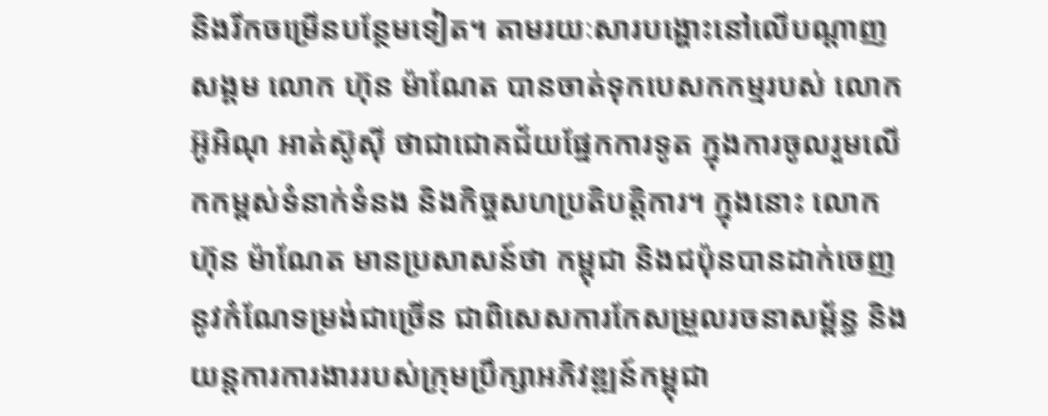និងរីកចម្រើនបន្ថែមទៀត។ តាមរយៈសារបង្ហោះនៅលើបណ្ដាញសង្គម លោក ហ៊ុន ម៉ាណែត បានចាត់ទុកបេសកកម្មរបស់ លោក អ៊ូអិណុ អាត់ស៊ូស៊ី ថាជាជោគជ័យផ្នែកការទូត ក្នុងការចូលរួមលើកកម្ពស់ទំនាក់ទំនង និងកិច្ចសហប្រតិបត្តិការ។ ក្នុងនោះ លោក ហ៊ុន ម៉ាណែត មានប្រសាសន៍ថា កម្ពុជា និងជប៉ុនបានដាក់ចេញនូវកំណែទម្រង់ជាច្រើន ជាពិសេសការកែសម្រួលរចនាសម្ព័ន្ធ និងយន្តការការងាររបស់ក្រុមប្រឹក្សាអភិវឌ្ឍន៍កម្ពុជា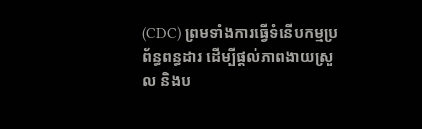(CDC) ព្រមទាំងការធ្វើទំនើបកម្មប្រព័ន្ធពន្ធដារ ដើម្បីផ្ដល់ភាពងាយស្រួល និងប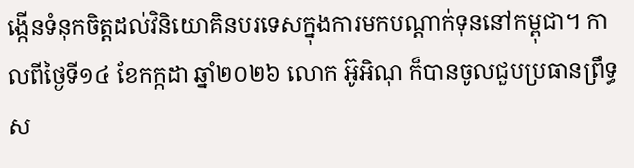ង្កើនទំនុកចិត្តដល់វិនិយោគិនបរទេសក្នុងការមកបណ្ដាក់ទុននៅកម្ពុជា។ កាលពីថ្ងៃទី១៤ ខែកក្កដា ឆ្នាំ២០២៦ លោក អ៊ូអិណុ ក៏បានចូលជួបប្រធានព្រឹទ្ធស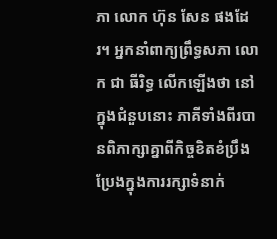ភា លោក ហ៊ុន សែន ផងដែរ។ អ្នកនាំពាក្យព្រឹទ្ធសភា លោក ជា ធីរិទ្ធ លើកឡើងថា នៅក្នុងជំនួបនោះ ភាគីទាំងពីរបានពិភាក្សាគ្នាពីកិច្ចខិតខំប្រឹងប្រែងក្នុងការរក្សាទំនាក់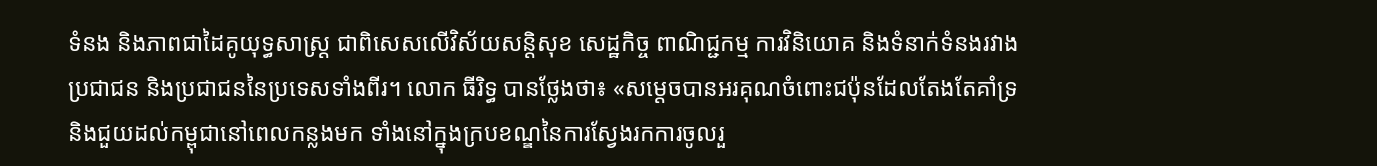ទំនង និងភាពជាដៃគូយុទ្ធសាស្ត្រ ជាពិសេសលើវិស័យសន្តិសុខ សេដ្ឋកិច្ច ពាណិជ្ជកម្ម ការវិនិយោគ និងទំនាក់ទំនងរវាងប្រជាជន និងប្រជាជននៃប្រទេសទាំងពីរ។ លោក ធីរិទ្ធ បានថ្លែងថា៖ «សម្ដេចបានអរគុណចំពោះជប៉ុនដែលតែងតែគាំទ្រ និងជួយដល់កម្ពុជានៅពេលកន្លងមក ទាំងនៅក្នុងក្របខណ្ឌនៃការស្វែងរកការចូលរួ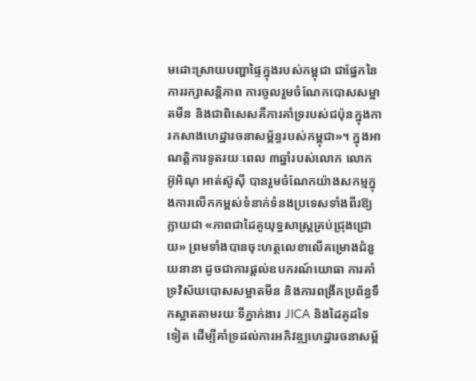មដោះស្រាយបញ្ហាផ្ទៃក្នុងរបស់កម្ពុជា ជាផ្នែកនៃការរក្សាសន្តិភាព ការចូលរួមចំណែកបោសសម្អាតមីន និងជាពិសេសគឺការគាំទ្ររបស់ជប៉ុនក្នុងការកសាងហេដ្ឋារចនាសម្ព័ន្ធរបស់កម្ពុជា»។ ក្នុងអាណត្តិការទូតរយៈពេល ៣ឆ្នាំរបស់លោក លោក អ៊ូអិណុ អាត់ស៊ូស៊ី បានរួមចំណែកយ៉ាងសកម្មក្នុងការលើកកម្ពស់ទំនាក់ទំនងប្រទេសទាំងពីរឱ្យក្លាយជា «ភាពជាដៃគូយុទ្ធសាស្ត្រគ្រប់ជ្រុងជ្រោយ» ព្រមទាំងបានចុះហត្ថលេខាលើគម្រោងជំនួយនានា ដូចជាការផ្ដល់ឧបករណ៍យោធា ការគាំទ្រវិស័យបោសសម្អាតមីន និងការពង្រីកប្រព័ន្ធទឹកស្អាតតាមរយៈទីភ្នាក់ងារ JICA និងដៃគូដទៃទៀត ដើម្បីគាំទ្រដល់ការអភិវឌ្ឍហេដ្ឋារចនាសម្ព័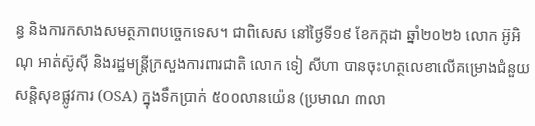ន្ធ និងការកសាងសមត្ថភាពបច្ចេកទេស។ ជាពិសេស នៅថ្ងៃទី១៩ ខែកក្កដា ឆ្នាំ២០២៦ លោក អ៊ូអិណុ អាត់ស៊ូស៊ី និងរដ្ឋមន្ត្រីក្រសួងការពារជាតិ លោក ទៀ សីហា បានចុះហត្ថលេខាលើគម្រោងជំនួយសន្តិសុខផ្លូវការ (OSA) ក្នុងទឹកប្រាក់ ៥០០លានយ៉េន (ប្រមាណ ៣លា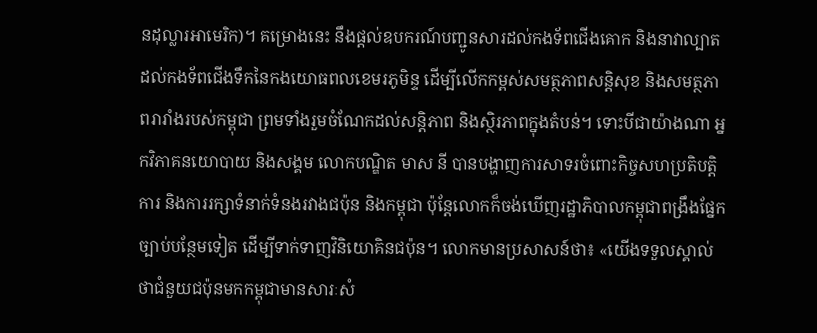នដុល្លារអាមេរិក)។ គម្រោងនេះ នឹងផ្ដល់ឧបករណ៍បញ្ជូនសារដល់កងទ័ពជើងគោក និងនាវាល្បាតដល់កងទ័ពជើងទឹកនៃកងយោធពលខេមរភូមិន្ទ ដើម្បីលើកកម្ពស់សមត្ថភាពសន្តិសុខ និងសមត្ថភាពរារាំងរបស់កម្ពុជា ព្រមទាំងរួមចំណែកដល់សន្តិភាព និងស្ថិរភាពក្នុងតំបន់។ ទោះបីជាយ៉ាងណា អ្នកវិភាគនយោបាយ និងសង្គម លោកបណ្ឌិត មាស នី បានបង្ហាញការសាទរចំពោះកិច្ចសហប្រតិបត្តិការ និងការរក្សាទំនាក់ទំនងរវាងជប៉ុន និងកម្ពុជា ប៉ុន្តែលោកក៏ចង់ឃើញរដ្ឋាភិបាលកម្ពុជាពង្រឹងផ្នែកច្បាប់បន្ថែមទៀត ដើម្បីទាក់ទាញវិនិយោគិនជប៉ុន។ លោកមានប្រសាសន៍ថា៖ «យើងទទួលស្គាល់ថាជំនួយជប៉ុនមកកម្ពុជាមានសារៈសំ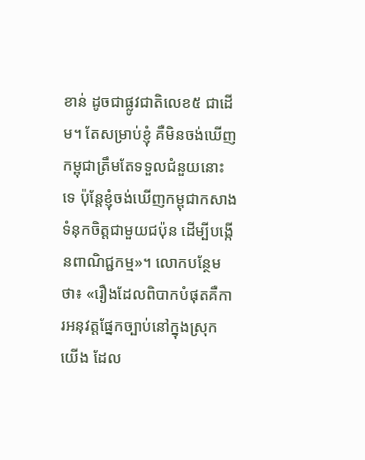ខាន់ ដូចជាផ្លូវជាតិលេខ៥ ជាដើម។ តែសម្រាប់ខ្ញុំ គឺមិនចង់ឃើញកម្ពុជាត្រឹមតែទទួលជំនួយនោះទេ ប៉ុន្តែខ្ញុំចង់ឃើញកម្ពុជាកសាងទំនុកចិត្តជាមួយជប៉ុន ដើម្បីបង្កើនពាណិជ្ជកម្ម»។ លោកបន្ថែមថា៖ «រឿងដែលពិបាកបំផុតគឺការអនុវត្តផ្នែកច្បាប់នៅក្នុងស្រុកយើង ដែល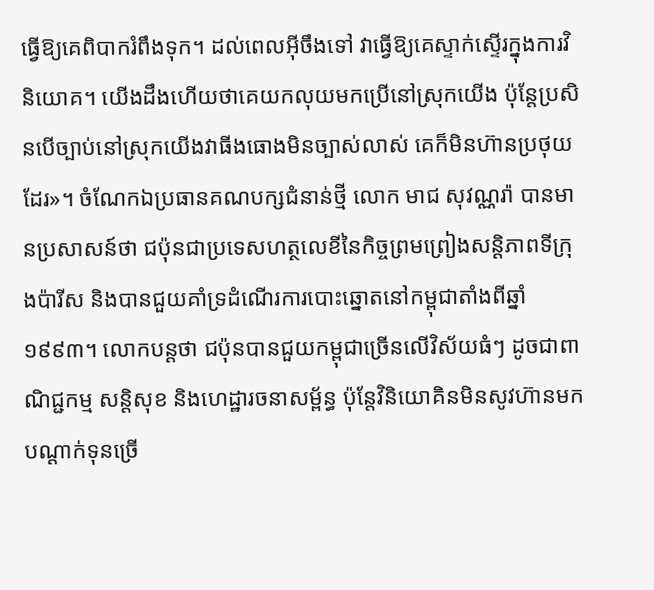ធ្វើឱ្យគេពិបាករំពឹងទុក។ ដល់ពេលអ៊ីចឹងទៅ វាធ្វើឱ្យគេស្ទាក់ស្ទើរក្នុងការវិនិយោគ។ យើងដឹងហើយថាគេយកលុយមកប្រើនៅស្រុកយើង ប៉ុន្តែប្រសិនបើច្បាប់នៅស្រុកយើងវាធីងធោងមិនច្បាស់លាស់ គេក៏មិនហ៊ានប្រថុយដែរ»។ ចំណែកឯប្រធានគណបក្សជំនាន់ថ្មី លោក មាជ សុវណ្ណរ៉ា បានមានប្រសាសន៍ថា ជប៉ុនជាប្រទេសហត្ថលេខីនៃកិច្ចព្រមព្រៀងសន្តិភាពទីក្រុងប៉ារីស និងបានជួយគាំទ្រដំណើរការបោះឆ្នោតនៅកម្ពុជាតាំងពីឆ្នាំ១៩៩៣។ លោកបន្តថា ជប៉ុនបានជួយកម្ពុជាច្រើនលើវិស័យធំៗ ដូចជាពាណិជ្ជកម្ម សន្តិសុខ និងហេដ្ឋារចនាសម្ព័ន្ធ ប៉ុន្តែវិនិយោគិនមិនសូវហ៊ានមកបណ្ដាក់ទុនច្រើ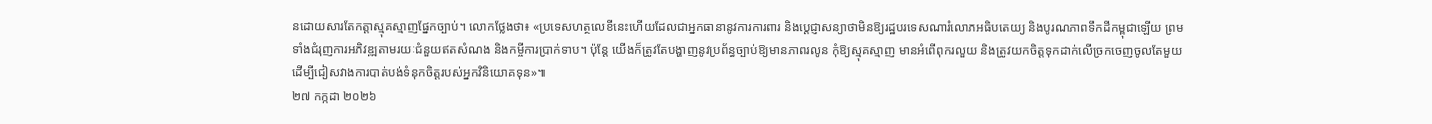នដោយសារតែកត្តាស្មុគស្មាញផ្នែកច្បាប់។ លោកថ្លែងថា៖ «ប្រទេសហត្ថលេខីនេះហើយដែលជាអ្នកធានានូវការការពារ និងប្ដេជ្ញាសន្យាថាមិនឱ្យរដ្ឋបរទេសណារំលោភអធិបតេយ្យ និងបូរណភាពទឹកដីកម្ពុជាឡើយ ព្រមទាំងជំរុញការអភិវឌ្ឍតាមរយៈជំនួយឥតសំណង និងកម្ចីការប្រាក់ទាប។ ប៉ុន្តែ យើងក៏ត្រូវតែបង្ហាញនូវប្រព័ន្ធច្បាប់ឱ្យមានភាពរលូន កុំឱ្យស្មុគស្មាញ មានអំពើពុករលួយ និងត្រូវយកចិត្តទុកដាក់លើច្រកចេញចូលតែមួយ ដើម្បីជៀសវាងការបាត់បង់ទំនុកចិត្តរបស់អ្នកវិនិយោគទុន»៕
២៧ កក្កដា ២០២៦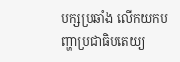បក្សប្រឆាំង លើកយកបញ្ហាប្រជាធិបតេយ្យ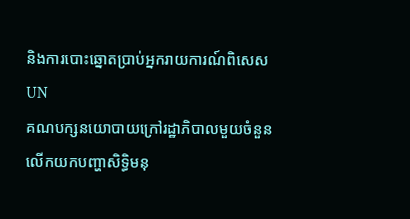និងការបោះឆ្នោតប្រាប់អ្នករាយការណ៍ពិសេសUN
គណបក្សនយោបាយក្រៅរដ្ឋាភិបាលមួយចំនួន លើកយកបញ្ហាសិទ្ធិមនុ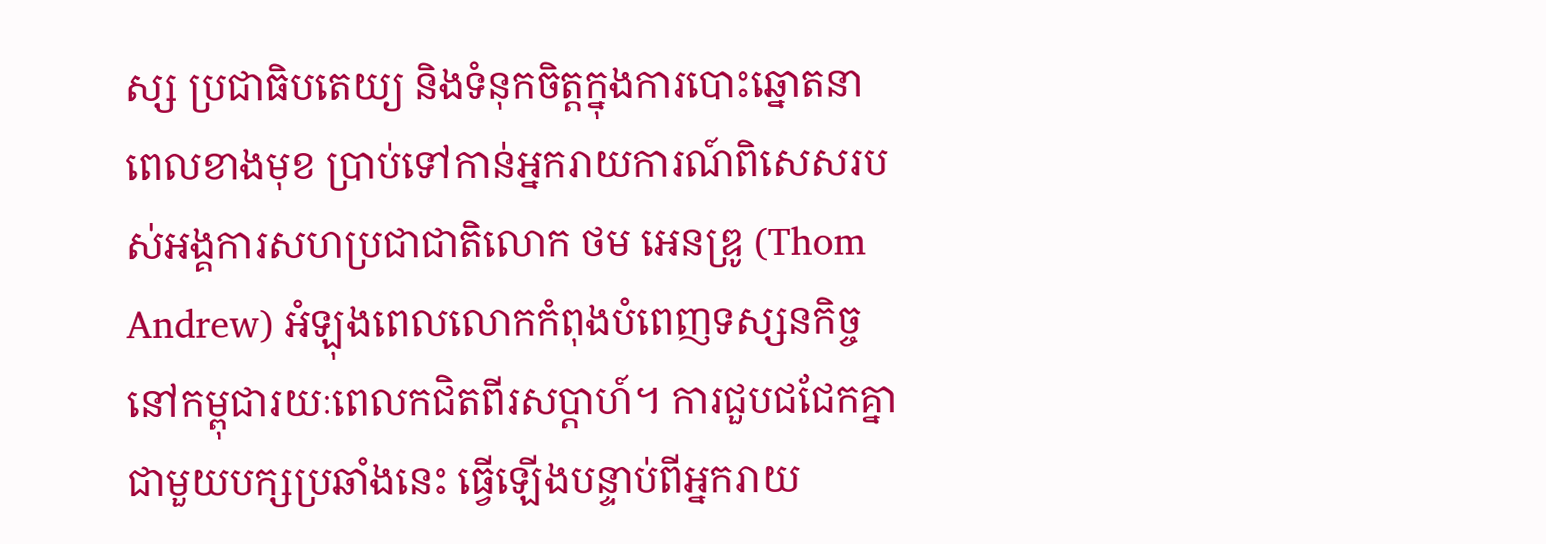ស្ស ប្រជាធិបតេយ្យ និងទំនុកចិត្តក្នុងការបោះឆ្នោតនាពេលខាងមុខ ប្រាប់ទៅកាន់អ្នករាយការណ៍ពិសេសរបស់អង្គការសហប្រជាជាតិលោក ថម អេនឌ្រូ (Thom Andrew) អំឡុងពេលលោកកំពុងបំពេញទស្សនកិច្ចនៅកម្ពុជារយៈពេលកជិតពីរសប្ដាហ៍។ ការជួបជជែកគ្នាជាមួយបក្សប្រឆាំងនេះ ធ្វើឡើងបន្ទាប់ពីអ្នករាយ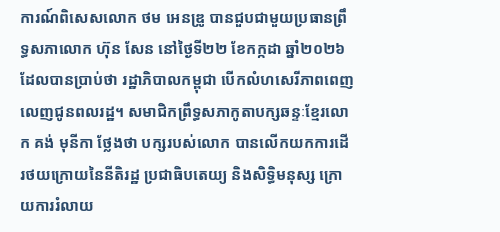ការណ៍ពិសេសលោក ថម អេនឌ្រូ បានជួបជាមួយប្រធានព្រឹទ្ធសភាលោក ហ៊ុន សែន នៅថ្ងៃទី២២ ខែកក្កដា ឆ្នាំ២០២៦ ដែលបានប្រាប់ថា រដ្ឋាភិបាលកម្ពុជា បើកលំហសេរីភាពពេញលេញជូនពលរដ្ឋ។ សមាជិកព្រឹទ្ធសភាកូតាបក្សឆន្ទៈខ្មែរលោក គង់ មុនីកា ថ្លែងថា បក្សរបស់លោក បានលើកយកការដើរថយក្រោយនៃនីតិរដ្ឋ ប្រជាធិបតេយ្យ និងសិទ្ធិមនុស្ស ក្រោយការរំលាយ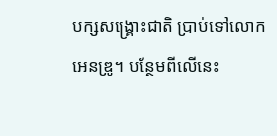បក្សសង្រ្គោះជាតិ ប្រាប់ទៅលោក អេនឌ្រូ។ បន្ថែមពីលើនេះ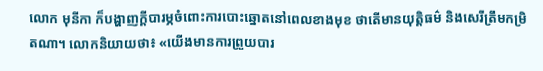លោក មុនីកា ក៏បង្ហាញក្ដីបារម្ភចំពោះការបោះឆ្នោតនៅពេលខាងមុខ ថាតើមានយុត្តិធម៌ និងសេរីត្រឹមកម្រិតណា។ លោកនិយាយថា៖ «យើងមានការព្រួយបារ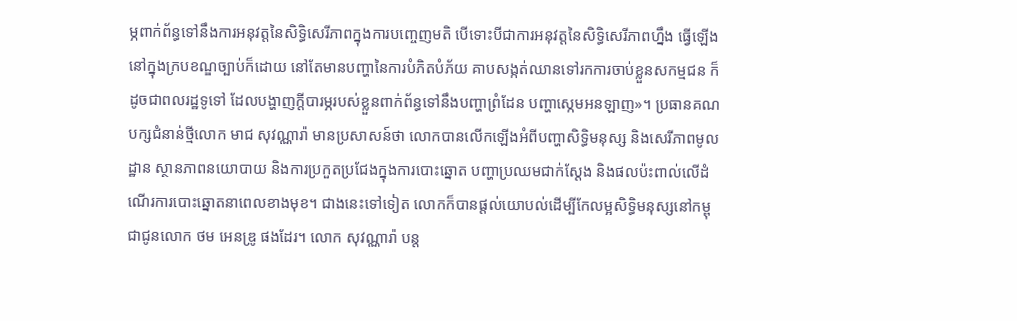ម្ភពាក់ព័ន្ធទៅនឹងការអនុវត្តនៃសិទ្ធិសេរីភាពក្នុងការបញ្ចេញមតិ បើទោះបីជាការអនុវត្តនៃសិទ្ធិសេរីភាពហ្នឹង ធ្វើឡើងនៅក្នុងក្របខណ្ឌច្បាប់ក៏ដោយ នៅតែមានបញ្ហានៃការបំភិតបំភ័យ គាបសង្កត់ឈានទៅរកការចាប់ខ្លួនសកម្មជន ក៏ដូចជាពលរដ្ឋទូទៅ ដែលបង្ហាញក្ដីបារម្ភរបស់ខ្លួនពាក់ព័ន្ធទៅនឹងបញ្ហាព្រំដែន បញ្ហាស្កេមអនឡាញ»។ ប្រធានគណបក្សជំនាន់ថ្មីលោក មាជ សុវណ្ណារ៉ា មានប្រសាសន៍ថា លោកបានលើកឡើងអំពីបញ្ហាសិទ្ធិមនុស្ស និងសេរីភាពមូលដ្ឋាន ស្ថានភាពនយោបាយ និងការប្រកួតប្រជែងក្នុងការបោះឆ្នោត បញ្ហាប្រឈមជាក់ស្ដែង និងផលប៉ះពាល់លើដំណើរការបោះឆ្នោតនាពេលខាងមុខ។ ជាងនេះទៅទៀត លោកក៏បានផ្ដល់យោបល់ដើម្បីកែលម្អសិទ្ធិមនុស្សនៅកម្ពុជាជូនលោក ថម អេនឌ្រូ ផងដែរ។ លោក សុវណ្ណារ៉ា បន្ត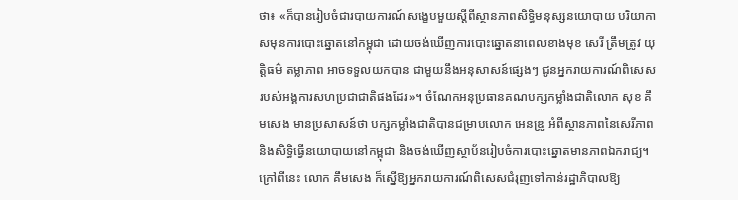ថា៖ «ក៏បានរៀបចំជារបាយការណ៍សង្ខេបមួយស្ដីពីស្ថានភាពសិទ្ធិមនុស្សនយោបាយ បរិយាកាសមុនការបោះឆ្នោតនៅកម្ពុជា ដោយចង់ឃើញការបោះឆ្នោតនាពេលខាងមុខ សេរី ត្រឹមត្រូវ យុត្តិធម៌ តម្លាភាព អាចទទួលយកបាន ជាមួយនឹងអនុសាសន៍ផ្សេងៗ ជូនអ្នករាយការណ៍ពិសេសរបស់អង្គការសហប្រជាជាតិផងដែរ»។ ចំណែកអនុប្រធានគណបក្សកម្លាំងជាតិលោក សុខ គឹមសេង មានប្រសាសន៍ថា បក្សកម្លាំងជាតិបានជម្រាបលោក អេនឌ្រូ អំពីស្ថានភាពនៃសេរីភាព និងសិទ្ធិធ្វើនយោបាយនៅកម្ពុជា និងចង់ឃើញស្ថាប័នរៀបចំការបោះឆ្នោតមានភាពឯករាជ្យ។ ក្រៅពីនេះ លោក គឹមសេង ក៏ស្នើឱ្យអ្នករាយការណ៍ពិសេសជំរុញទៅកាន់រដ្ឋាភិបាលឱ្យ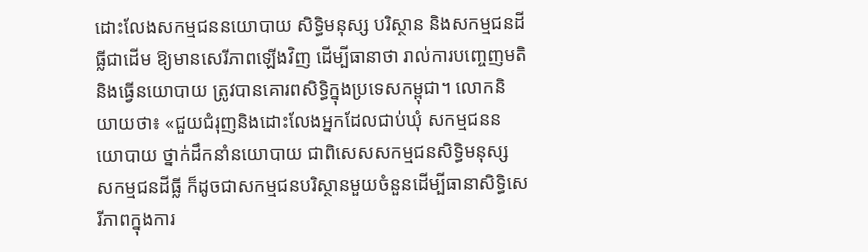ដោះលែងសកម្មជននយោបាយ សិទ្ធិមនុស្ស បរិស្ថាន និងសកម្មជនដីធ្លីជាដើម ឱ្យមានសេរីភាពឡើងវិញ ដើម្បីធានាថា រាល់ការបញ្ចេញមតិ និងធ្វើនយោបាយ ត្រូវបានគោរពសិទ្ធិក្នុងប្រទេសកម្ពុជា។ លោកនិយាយថា៖ «ជួយជំរុញនិងដោះលែងអ្នកដែលជាប់ឃុំ សកម្មជននយោបាយ ថ្នាក់ដឹកនាំនយោបាយ ជាពិសេសសកម្មជនសិទ្ធិមនុស្ស សកម្មជនដីធ្លី ក៏ដូចជាសកម្មជនបរិស្ថានមួយចំនួនដើម្បីធានាសិទ្ធិសេរីភាពក្នុងការ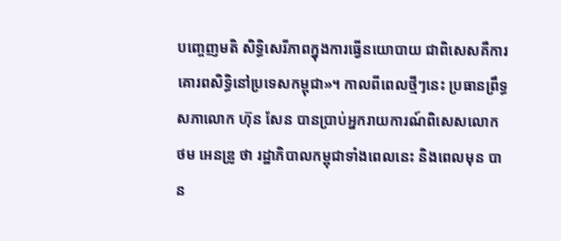បញ្ចេញមតិ សិទ្ធិសេរីភាពក្នុងការធ្វើនយោបាយ ជាពិសេសគឺការគោរពសិទ្ធិនៅប្រទេសកម្ពុជា»។ កាលពីពេលថ្មីៗនេះ ប្រធានព្រឹទ្ធសភាលោក ហ៊ុន សែន បានប្រាប់អ្នករាយការណ៍ពិសេសលោក ថម អេនឌ្រូ ថា រដ្ឋាភិបាលកម្ពុជាទាំងពេលនេះ និងពេលមុន បាន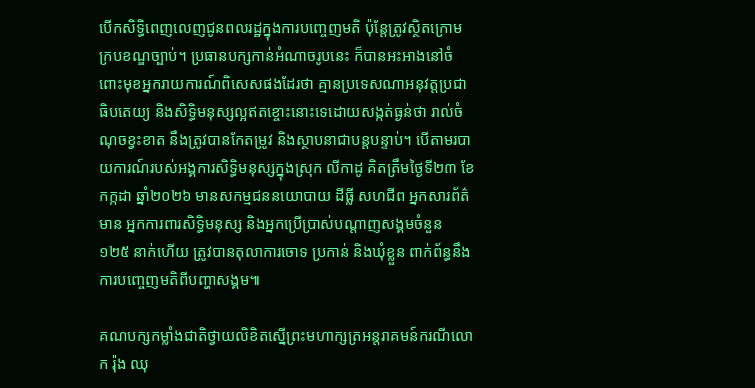បើកសិទ្ធិពេញលេញជូនពលរដ្ឋក្នុងការបញ្ចេញមតិ ប៉ុន្តែត្រូវស្ថិតក្រោមក្របខណ្ឌច្បាប់។ ប្រធានបក្សកាន់អំណាចរូបនេះ ក៏បានអះអាងនៅចំពោះមុខអ្នករាយការណ៍ពិសេសផងដែរថា គ្មានប្រទេសណាអនុវត្តប្រជាធិបតេយ្យ និងសិទ្ធិមនុស្សល្អឥតខ្ចោះនោះទេដោយសង្កត់ធ្ងន់ថា រាល់ចំណុចខ្វះខាត នឹងត្រូវបានកែតម្រូវ និងស្ថាបនាជាបន្តបន្ទាប់។ បើតាមរបាយការណ៍របស់អង្គការសិទ្ធិមនុស្សក្នុងស្រុក លីកាដូ គិតត្រឹមថ្ងៃទី២៣ ខែកក្កដា ឆ្នាំ២០២៦ មានសកម្មជននយោបាយ ដីធ្លី សហជីព អ្នកសារព័ត៌មាន អ្នកការពារសិទ្ធិមនុស្ស និងអ្នកប្រើប្រាស់បណ្តាញសង្គមចំនួន ១២៥ នាក់ហើយ ត្រូវបានតុលាការចោទ ប្រកាន់ និងឃុំខ្លួន ពាក់ព័ន្ធនឹងការបញ្ចេញមតិពីបញ្ហាសង្គម៕

គណបក្សកម្លាំងជាតិថ្វាយលិខិតស្នើព្រះមហាក្សត្រអន្តរាគមន៍ករណីលោក រ៉ុង ឈុ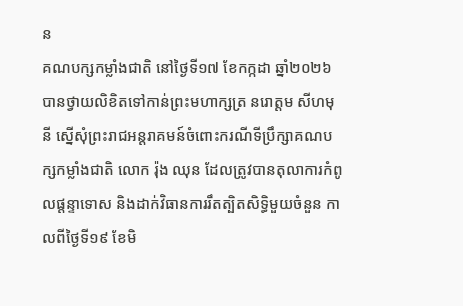ន
គណបក្សកម្លាំងជាតិ នៅថ្ងៃទី១៧ ខែកក្កដា ឆ្នាំ២០២៦ បានថ្វាយលិខិតទៅកាន់ព្រះមហាក្សត្រ នរោត្តម សីហមុនី ស្នើសុំព្រះរាជអន្តរាគមន៍ចំពោះករណីទីប្រឹក្សាគណបក្សកម្លាំងជាតិ លោក រ៉ុង ឈុន ដែលត្រូវបានតុលាការកំពូលផ្តន្ទាទោស និងដាក់វិធានការរឹតត្បិតសិទ្ធិមួយចំនួន កាលពីថ្ងៃទី១៩ ខែមិ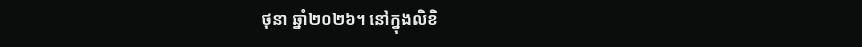ថុនា ឆ្នាំ២០២៦។ នៅក្នុងលិខិ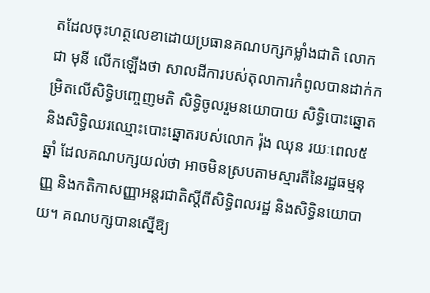តដែលចុះហត្ថលេខាដោយប្រធានគណបក្សកម្លាំងជាតិ លោក ជា មុនី លើកឡើងថា សាលដីការបស់តុលាការកំពូលបានដាក់កម្រិតលើសិទ្ធិបញ្ចេញមតិ សិទ្ធិចូលរួមនយោបាយ សិទ្ធិបោះឆ្នោត និងសិទ្ធិឈរឈ្មោះបោះឆ្នោតរបស់លោក រ៉ុង ឈុន រយៈពេល៥ឆ្នាំ ដែលគណបក្សយល់ថា អាចមិនស្របតាមស្មារតីនៃរដ្ឋធម្មនុញ្ញ និងកតិកាសញ្ញាអន្តរជាតិស្តីពីសិទ្ធិពលរដ្ឋ និងសិទ្ធិនយោបាយ។ គណបក្សបានស្នើឱ្យ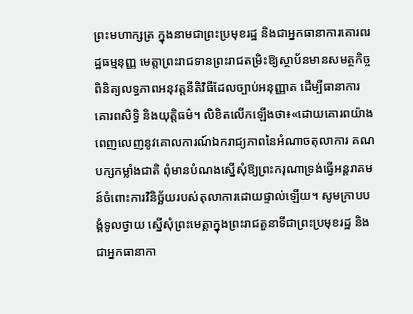ព្រះមហាក្សត្រ ក្នុងនាមជាព្រះប្រមុខរដ្ឋ និងជាអ្នកធានាការគោរពរដ្ឋធម្មនុញ្ញ មេត្តាព្រះរាជទានព្រះរាជតម្រិះឱ្យស្ថាប័នមានសមត្ថកិច្ចពិនិត្យលទ្ធភាពអនុវត្តនីតិវិធីដែលច្បាប់អនុញ្ញាត ដើម្បីធានាការគោរពសិទ្ធិ និងយុត្តិធម៌។ លិខិតលើកឡើងថា៖«ដោយគោរពយ៉ាងពេញលេញនូវគោលការណ៍ឯករាជ្យភាពនៃអំណាចតុលាការ គណបក្សកម្លាំងជាតិ ពុំមានបំណងស្នើសុំឱ្យព្រះករុណាទ្រង់ធ្វើអន្តរាគមន៍ចំពោះការវិនិច្ឆ័យរបស់តុលាការដោយផ្ទាល់ឡើយ។ សូមក្រាបបង្គំទូលថ្វាយ ស្នើសុំព្រះមេត្តាក្នុងព្រះរាជតួនាទីជាព្រះប្រមុខរដ្ឋ និងជាអ្នកធានាកា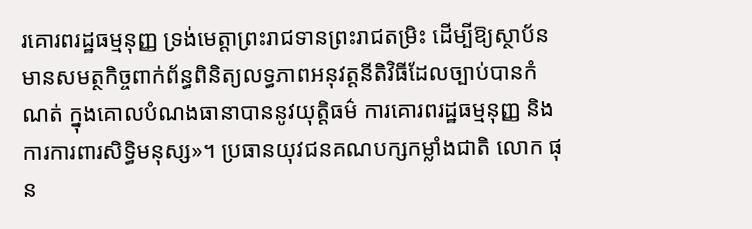រគោរពរដ្ឋធម្មនុញ្ញ ទ្រង់មេត្តាព្រះរាជទានព្រះរាជតម្រិះ ដើម្បីឱ្យស្ថាប័នមានសមត្ថកិច្ចពាក់ព័ន្ធពិនិត្យលទ្ធភាពអនុវត្តនីតិវិធីដែលច្បាប់បានកំណត់ ក្នុងគោលបំណងធានាបាននូវយុត្តិធម៌ ការគោរពរដ្ឋធម្មនុញ្ញ និងការការពារសិទ្ធិមនុស្ស»។ ប្រធានយុវជនគណបក្សកម្លាំងជាតិ លោក ផុន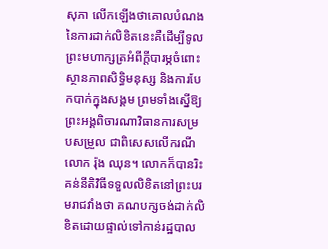សុភា លើកឡើងថាគោលបំណងនៃការដាក់លិខិតនេះគឺដើម្បីទូលព្រះមហាក្សត្រអំពីក្តីបារម្ភចំពោះស្ថានភាពសិទ្ធិមនុស្ស និងការបែកបាក់ក្នុងសង្គម ព្រមទាំងស្នើឱ្យព្រះអង្គពិចារណាវិធានការសម្របសម្រួល ជាពិសេសលើករណីលោក រ៉ុង ឈុន។ លោកក៏បានរិះគន់នីតិវិធីទទួលលិខិតនៅព្រះបរមរាជវាំងថា គណបក្សចង់ដាក់លិខិតដោយផ្ទាល់ទៅកាន់រដ្ឋបាល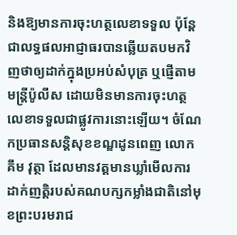និងឱ្យមានការចុះហត្ថលេខាទទួល ប៉ុន្តែជាលទ្ធផលអាជ្ញាធរបានឆ្លើយតបមកវិញថាឲ្យដាក់ក្នុងប្រអប់សំបុត្រ ឬផ្ញើតាមមន្ត្រីប៉ូលីស ដោយមិនមានការចុះហត្ថលេខាទទួលជាផ្លូវការនោះឡើយ។ ចំណែកប្រធានសន្តិសុខខណ្ឌដូនពេញ លោក គឹម វុត្ថា ដែលមានវត្តមានឃ្លាំមើលការដាក់ញត្តិរបស់គណបក្សកម្លាំងជាតិនៅមុខព្រះបរមរាជ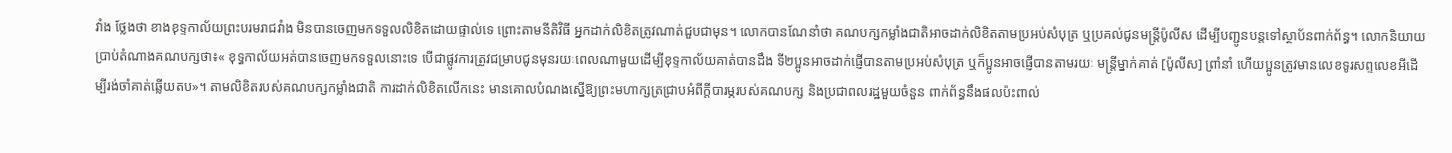វាំង ថ្លែងថា ខាងខុទ្ទកាល័យព្រះបរមរាជវាំង មិនបានចេញមកទទួលលិខិតដោយផ្ទាល់ទេ ព្រោះតាមនីតិវិធី អ្នកដាក់លិខិតត្រូវណាត់ជួបជាមុន។ លោកបានណែនាំថា គណបក្សកម្លាំងជាតិអាចដាក់លិខិតតាមប្រអប់សំបុត្រ ឬប្រគល់ជូនមន្ត្រីប៉ូលីស ដើម្បីបញ្ជូនបន្តទៅស្ថាប័នពាក់ព័ន្ធ។ លោកនិយាយប្រាប់តំណាងគណបក្សថា៖« ខុទ្ធកាល័យអត់បានចេញមកទទួលនោះទេ បើជាផ្លូវការត្រូវជម្រាបជូនមុនរយៈពេលណាមួយដើម្បីខុទ្ទកាល័យគាត់បានដឹង ទី២ប្អូនអាចដាក់ផ្ញើបានតាមប្រអប់សំបុត្រ ឬក៏ប្អូនអាចផ្ញើបានតាមរយៈ មន្ត្រីម្នាក់គាត់ [ប៉ូលីស] ព្រាំនាំ ហើយប្អូនត្រូវមានលេខទូរសព្ទលេខអីដើម្បីរង់ចាំគាត់ឆ្លើយតប»។ តាមលិខិតរបស់គណបក្សកម្លាំងជាតិ ការដាក់លិខិតលើកនេះ មានគោលបំណងស្នើឱ្យព្រះមហាក្សត្រជ្រាបអំពីក្តីបារម្ភរបស់គណបក្ស និងប្រជាពលរដ្ឋមួយចំនួន ពាក់ព័ន្ធនឹងផលប៉ះពាល់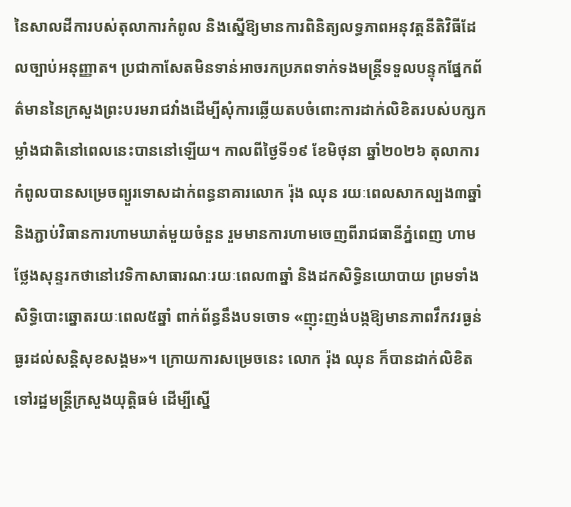នៃសាលដីការបស់តុលាការកំពូល និងស្នើឱ្យមានការពិនិត្យលទ្ធភាពអនុវត្តនីតិវិធីដែលច្បាប់អនុញ្ញាត។ ប្រជាកាសែតមិនទាន់អាចរកប្រភពទាក់ទងមន្រ្តីទទួលបន្ទុកផ្នែកព័ត៌មាននៃក្រសួងព្រះបរមរាជវាំងដើម្បីសុំការឆ្លើយតបចំពោះការដាក់លិខិតរបស់បក្សកម្លាំងជាតិនៅពេលនេះបាននៅឡើយ។ កាលពីថ្ងៃទី១៩ ខែមិថុនា ឆ្នាំ២០២៦ តុលាការកំពូលបានសម្រេចព្យួរទោសដាក់ពន្ធនាគារលោក រ៉ុង ឈុន រយៈពេលសាកល្បង៣ឆ្នាំ និងភ្ជាប់វិធានការហាមឃាត់មួយចំនួន រួមមានការហាមចេញពីរាជធានីភ្នំពេញ ហាមថ្លែងសុន្ទរកថានៅវេទិកាសាធារណៈរយៈពេល៣ឆ្នាំ និងដកសិទ្ធិនយោបាយ ព្រមទាំងសិទ្ធិបោះឆ្នោតរយៈពេល៥ឆ្នាំ ពាក់ព័ន្ធនឹងបទចោទ «ញុះញង់បង្កឱ្យមានភាពវឹកវរធ្ងន់ធ្ងរដល់សន្តិសុខសង្គម»។ ក្រោយការសម្រេចនេះ លោក រ៉ុង ឈុន ក៏បានដាក់លិខិតទៅរដ្ឋមន្ត្រីក្រសួងយុត្តិធម៌ ដើម្បីស្នើ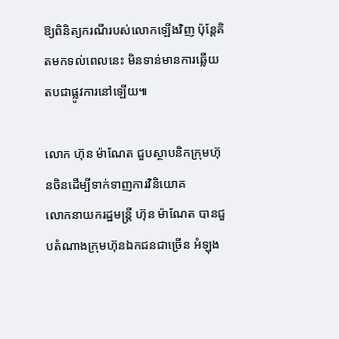ឱ្យពិនិត្យករណីរបស់លោកឡើងវិញ ប៉ុន្តែគិតមកទល់ពេលនេះ មិនទាន់មានការឆ្លើយតបជាផ្លូវការនៅឡើយ៕

លោក ហ៊ុន ម៉ាណែត ជួបស្ថាបនិកក្រុមហ៊ុនចិនដើម្បីទាក់ទាញការវិនិយោគ
លោកនាយករដ្ឋមន្រ្តី ហ៊ុន ម៉ាណែត បានជួបតំណាងក្រុមហ៊ុនឯកជនជាច្រើន អំឡុង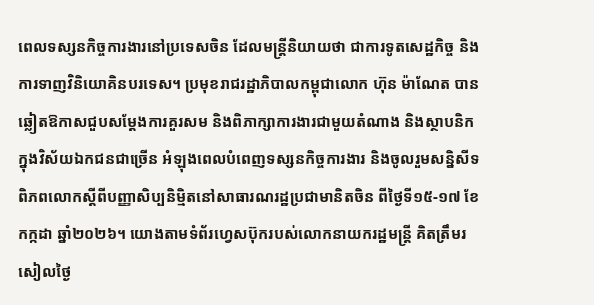ពេលទស្សនកិច្ចការងារនៅប្រទេសចិន ដែលមន្រ្តីនិយាយថា ជាការទូតសេដ្ឋកិច្ច និងការទាញវិនិយោគិនបរទេស។ ប្រមុខរាជរដ្ឋាភិបាលកម្ពុជាលោក ហ៊ុន ម៉ាណែត បានឆ្លៀតឱកាសជួបសម្ដែងការគួរសម និងពិភាក្សាការងារជាមួយតំណាង និងស្ថាបនិកក្នុងវិស័យឯកជនជាច្រើន អំឡុងពេលបំពេញទស្សនកិច្ចការងារ និងចូលរួមសន្និសីទពិភពលោកស្ដីពីបញ្ញាសិប្បនិម្មិតនៅសាធារណរដ្ឋប្រជាមានិតចិន ពីថ្ងៃទី១៥-១៧ ខែកក្កដា ឆ្នាំ២០២៦។ យោងតាមទំព័រហ្វេសប៊ុករបស់លោកនាយករដ្ឋមន្រ្តី គិតត្រឹមរសៀលថ្ងៃ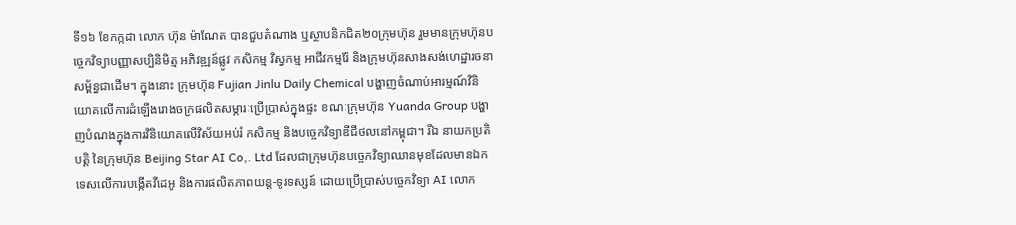ទី១៦ ខែកក្កដា លោក ហ៊ុន ម៉ាណែត បានជួបតំណាង ឬស្ថាបនិកជិត២០ក្រុមហ៊ុន រួមមានក្រុមហ៊ុនបច្ចេកវិទ្យាបញ្ញាសប្បិនិមិត្ម អភិវឌ្ឍន៍ផ្លូវ កសិកម្ម វិស្វកម្ម អាជីវកម្មរ៉ែ និងក្រុមហ៊ុនសាងសង់ហេដ្ឋារចនាសម្ព័ន្ធជាដើម។ ក្នុងនោះ ក្រុមហ៊ុន Fujian Jinlu Daily Chemical បង្ហាញចំណាប់អារម្មណ៍វិនិយោគលើការដំឡើងរោងចក្រផលិតសម្ភារៈប្រើប្រាស់ក្នុងផ្ទះ ខណៈក្រុមហ៊ុន Yuanda Group បង្ហាញបំណងក្នុងការវិនិយោគលើវិស័យអប់រំ កសិកម្ម និងបច្ចេកវិទ្យាឌីជីថលនៅកម្ពុជា។ រីឯ នាយកប្រតិបត្តិ នៃក្រុមហ៊ុន Beijing Star AI Co,. Ltd ដែលជាក្រុមហ៊ុនបច្ចេកវិទ្យាឈានមុខដែលមានឯកទេសលើការបង្កើតវីដេអូ និងការផលិតភាពយន្ត-ទូរទស្សន៍ ដោយប្រើប្រាស់បច្ចេកវិទ្យា AI លោក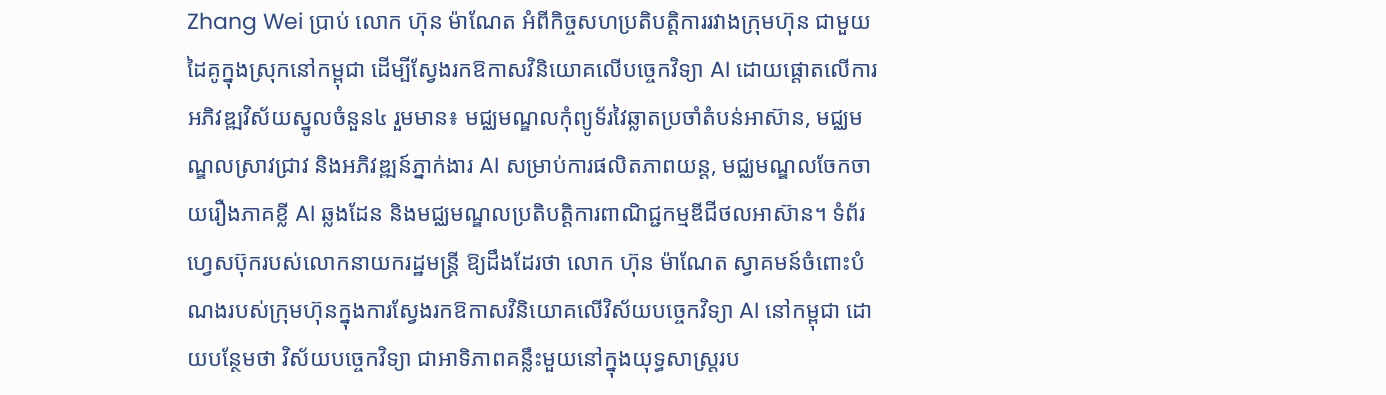Zhang Wei ប្រាប់ លោក ហ៊ុន ម៉ាណែត អំពីកិច្ចសហប្រតិបត្តិការរវាងក្រុមហ៊ុន ជាមួយដៃគូក្នុងស្រុកនៅកម្ពុជា ដើម្បីស្វែងរកឱកាសវិនិយោគលើបច្ចេកវិទ្យា AI ដោយផ្ដោតលើការអភិវឌ្ឍវិស័យស្នូលចំនួន៤ រួមមាន៖ មជ្ឈមណ្ឌលកុំព្យូទ័រវៃឆ្លាតប្រចាំតំបន់អាស៊ាន, មជ្ឈមណ្ឌលស្រាវជ្រាវ និងអភិវឌ្ឍន៍ភ្នាក់ងារ AI សម្រាប់ការផលិតភាពយន្ត, មជ្ឈមណ្ឌលចែកចាយរឿងភាគខ្លី AI ឆ្លងដែន និងមជ្ឈមណ្ឌលប្រតិបត្តិការពាណិជ្ជកម្មឌីជីថលអាស៊ាន។ ទំព័រហ្វេសប៊ុករបស់លោកនាយករដ្ឋមន្រ្តី ឱ្យដឹងដែរថា លោក ហ៊ុន ម៉ាណែត ស្វាគមន៍ចំពោះបំណងរបស់ក្រុមហ៊ុនក្នុងការស្វែងរកឱកាសវិនិយោគលើវិស័យបច្ចេកវិទ្យា AI នៅកម្ពុជា ដោយបន្ថែមថា វិស័យបច្ចេកវិទ្យា ជាអាទិភាពគន្លឹះមួយនៅក្នុងយុទ្ធសាស្ត្ររប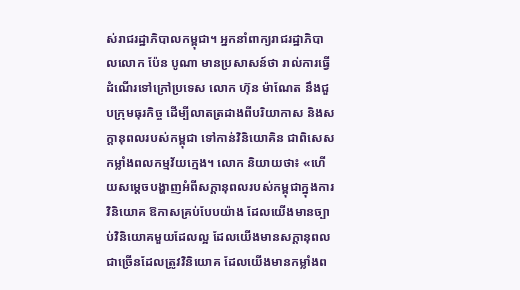ស់រាជរដ្ឋាភិបាលកម្ពុជា។ អ្នកនាំពាក្យរាជរដ្ឋាភិបាលលោក ប៉ែន បូណា មានប្រសាសន៍ថា រាល់ការធ្វើដំណើរទៅក្រៅប្រទេស លោក ហ៊ុន ម៉ាណែត នឹងជួបក្រុមធុរកិច្ច ដើម្បីលាតត្រដាងពីបរិយាកាស និងសក្ដានុពលរបស់កម្ពុជា ទៅកាន់វិនិយោគិន ជាពិសេសកម្លាំងពលកម្មវ័យក្មេង។ លោក និយាយថា៖ «ហើយសម្ដេចបង្ហាញអំពីសក្ដានុពលរបស់កម្ពុជាក្នុងការវិនិយោគ ឱកាសគ្រប់បែបយ៉ាង ដែលយើងមានច្បាប់វិនិយោគមួយដែលល្អ ដែលយើងមានសក្ដានុពលជាច្រើនដែលត្រូវវិនិយោគ ដែលយើងមានកម្លាំងព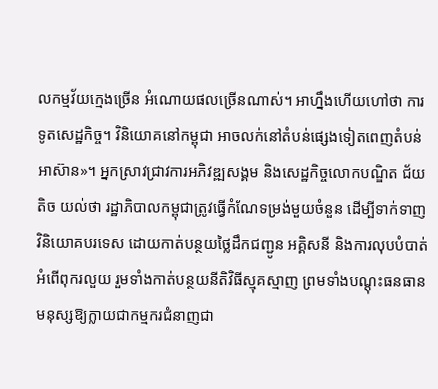លកម្មវ័យក្មេងច្រើន អំណោយផលច្រើនណាស់។ អាហ្នឹងហើយហៅថា ការទូតសេដ្ឋកិច្ច។ វិនិយោគនៅកម្ពុជា អាចលក់នៅតំបន់ផ្សេងទៀតពេញតំបន់អាស៊ាន»។ អ្នកស្រាវជ្រាវការអភិវឌ្ឍសង្គម និងសេដ្ឋកិច្ចលោកបណ្ឌិត ជ័យ តិច យល់ថា រដ្ឋាភិបាលកម្ពុជាត្រូវធ្វើកំណែទម្រង់មួយចំនួន ដើម្បីទាក់ទាញវិនិយោគបរទេស ដោយកាត់បន្ថយថ្លៃដឹកជញ្ជូន អគ្គិសនី និងការលុបបំបាត់អំពើពុករលួយ រួមទាំងកាត់បន្ថយនីតិវិធីស្មុគស្មាញ ព្រមទាំងបណ្ដុះធនធានមនុស្សឱ្យក្លាយជាកម្មករជំនាញជា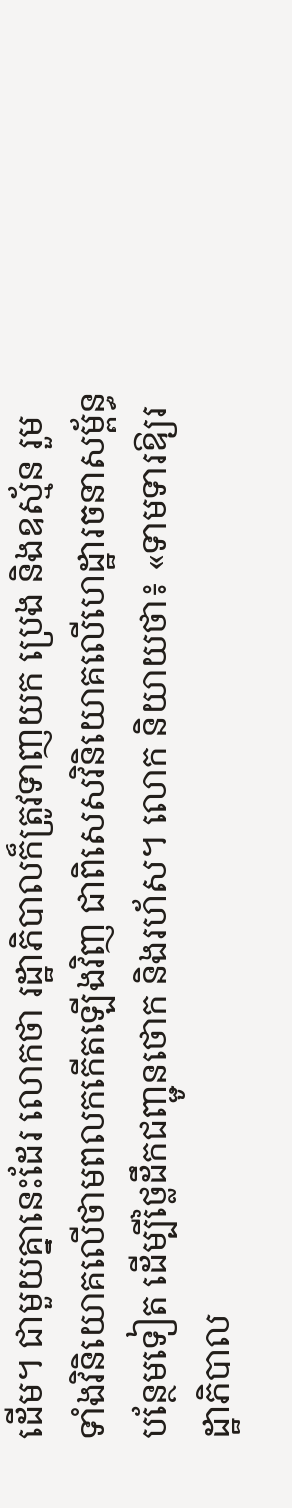ដើម។ ជាមួយគ្នានេះដែរ លោកថា រដ្ឋាភិបាលក៏ត្រូវទាញយក ប្រេង និងឧស្ម័ន រួមទាំងវិនិយោគលើថាមពលកកើតឡើងវិញ ជាពិសេសវិនិយោគលើហេដ្ឋារចនាសម្ព័ន្ធបន្ថែមទៀត ដើម្បីថ្លៃដឹកជញ្ជូនថោក និងរហ័ស។ លោក និយាយថា៖ «ទាមទារឱ្យរដ្ឋាភិបាល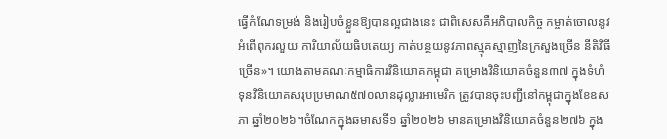ធ្វើកំណែទម្រង់ និងរៀបចំខ្លួនឱ្យបានល្អជាងនេះ ជាពិសេសគឺអភិបាលកិច្ច កម្ចាត់ចោលនូវអំពើពុករលួយ ការិយាល័យធិបតេយ្យ កាត់បន្ថយនូវភាពស្មុគស្មាញនៃក្រសួងច្រើន នីតិវិធីច្រើន»។ យោងតាមគណៈកម្មាធិការវិនិយោគកម្ពុជា គម្រោងវិនិយោគចំនួន៣៧ ក្នុងទំហំទុនវិនិយោគសរុបប្រមាណ៥៧០លានដុល្លារអាមេរិក ត្រូវបានចុះបញ្ជីនៅកម្ពុជាក្នុងខែឧសភា ឆ្នាំ២០២៦។ចំណែកក្នុងឆមាសទី១ ឆ្នាំ២០២៦ មានគម្រោងវិនិយោគចំនួន២៧៦ ក្នុង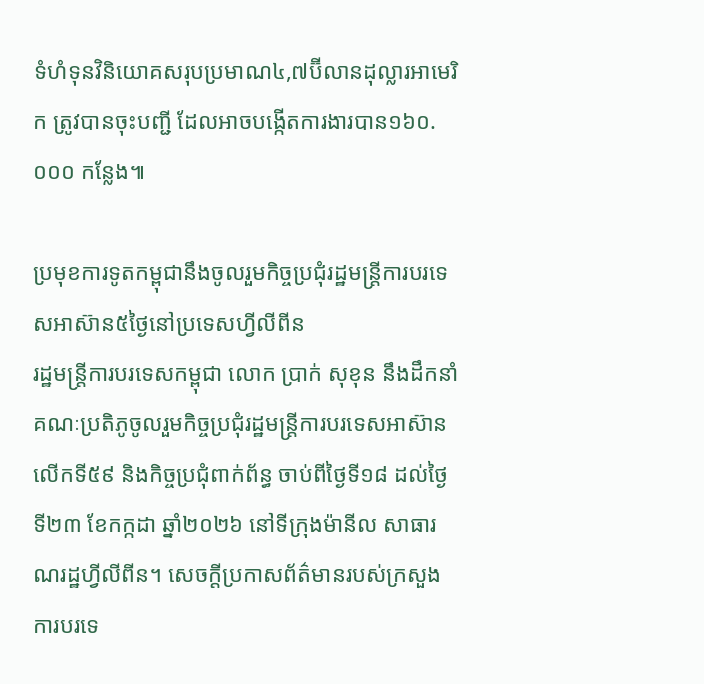ទំហំទុនវិនិយោគសរុបប្រមាណ៤,៧ប៊ីលានដុល្លារអាមេរិក ត្រូវបានចុះបញ្ជី ដែលអាចបង្កើតការងារបាន១៦០.០០០ កន្លែង៕

ប្រមុខការទូតកម្ពុជានឹងចូលរួមកិច្ចប្រជុំរដ្ឋមន្ត្រីការបរទេសអាស៊ាន៥ថ្ងៃនៅប្រទេសហ្វីលីពីន
រដ្ឋមន្ត្រីការបរទេសកម្ពុជា លោក ប្រាក់ សុខុន នឹងដឹកនាំគណៈប្រតិភូចូលរួមកិច្ចប្រជុំរដ្ឋមន្ត្រីការបរទេសអាស៊ាន លើកទី៥៩ និងកិច្ចប្រជុំពាក់ព័ន្ធ ចាប់ពីថ្ងៃទី១៨ ដល់ថ្ងៃទី២៣ ខែកក្កដា ឆ្នាំ២០២៦ នៅទីក្រុងម៉ានីល សាធារណរដ្ឋហ្វីលីពីន។ សេចក្ដីប្រកាសព័ត៌មានរបស់ក្រសួងការបរទេ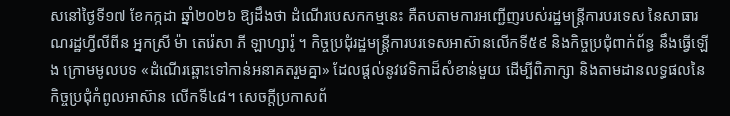សនៅថ្ងៃទី១៧ ខែកក្កដា ឆ្នាំ២០២៦ ឱ្យដឹងថា ដំណើរបេសកកម្មនេះ គឺតបតាមការអញ្ជើញរបស់រដ្ឋមន្ត្រីការបរទេស នៃសាធារណរដ្ឋហ្វីលីពីន អ្នកស្រី ម៉ា តេរ៉េសា ភី ឡាហ្សារ៉ូ ។ កិច្ចប្រជុំរដ្ឋមន្ត្រីការបរទេសអាស៊ានលើកទី៥៩ និងកិច្ចប្រជុំពាក់ព័ន្ធ នឹងធ្វើឡើង ក្រោមមូលបទ «ដំណើរឆ្ពោះទៅកាន់អនាគតរួមគ្នា» ដែលផ្តល់នូវវេទិកាដ៏សំខាន់មួយ ដើម្បីពិភាក្សា និងតាមដានលទ្ធផលនៃកិច្ចប្រជុំកំពូលអាស៊ាន លើកទី៤៨។ សេចក្ដីប្រកាសព័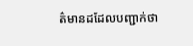ត៌មានដដែលបញ្ជាក់ថា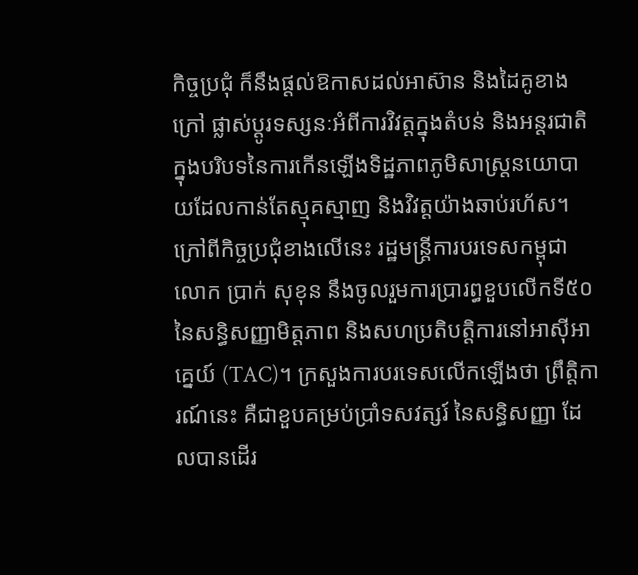កិច្ចប្រជុំ ក៏នឹងផ្តល់ឱកាសដល់អាស៊ាន និងដៃគូខាងក្រៅ ផ្លាស់ប្តូរទស្សនៈអំពីការវិវត្តក្នុងតំបន់ និងអន្តរជាតិ ក្នុងបរិបទនៃការកើនឡើងទិដ្ឋភាពភូមិសាស្ត្រនយោបាយដែលកាន់តែស្មុគស្មាញ និងវិវត្តយ៉ាងឆាប់រហ័ស។ ក្រៅពីកិច្ចប្រជុំខាងលើនេះ រដ្ឋមន្ត្រីការបរទេសកម្ពុជា លោក ប្រាក់ សុខុន នឹងចូលរួមការប្រារព្ធខួបលើកទី៥០ នៃសន្ធិសញ្ញាមិត្តភាព និងសហប្រតិបត្តិការនៅអាស៊ីអាគ្នេយ៍ (TAC)។ ក្រសួងការបរទេសលើកឡើងថា ព្រឹត្តិការណ៍នេះ គឺជាខួបគម្រប់ប្រាំទសវត្សរ៍ នៃសន្ធិសញ្ញា ដែលបានដើរ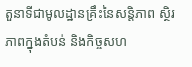តួនាទីជាមូលដ្ឋានគ្រឹះនៃសន្តិភាព ស្ថិរភាពក្នុងតំបន់ និងកិច្ចសហ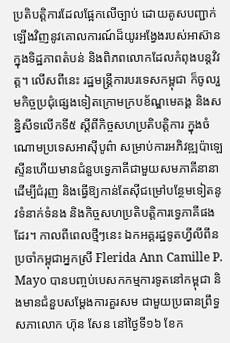ប្រតិបត្តិការដែលផ្អែកលើច្បាប់ ដោយគូសបញ្ជាក់ឡើងវិញនូវគោលការណ៍ដ៏យូរអង្វែងរបស់អាស៊ាន ក្នុងទិដ្ឋភាពតំបន់ និងពិភពលោកដែលកំពុងបន្តវិវត្ត។ លើសពីនេះ រដ្ឋមន្ត្រីការបរទេសកម្ពុជា ក៏ចូលរួមកិច្ចប្រជុំផ្សេងទៀតក្រោមក្របខ័ណ្ឌមេគង្គ និងសន្និសីទលើកទី៥ ស្តីពីកិច្ចសហប្រតិបត្តិការ ក្នុងចំណោមប្រទេសអាស៊ីបូព៌ា សម្រាប់ការអភិវឌ្ឍប៉ាឡេស្ទីនហើយមានជំនួបទ្វេភាគីជាមួយសមភាគីនានា ដើម្បីជំរុញ និងធ្វើឱ្យកាន់តែស៊ីជម្រៅបន្ថែមទៀតនូវទំនាក់ទំនង និងកិច្ចសហប្រតិបត្តិការទ្វេភាគីផងដែរ។ កាលពីពេលថ្មីៗនេះ ឯកអគ្គរដ្ឋទូតហ្វីលីពីនប្រចាំកម្ពុជាអ្នកស្រី Flerida Ann Camille P. Mayo បានបញ្ចប់បេសកកម្មការទូតនៅកម្ពុជា និងមានជំនួបសម្ដែងការគួរសម ជាមួយប្រធានព្រឹទ្ធសភាលោក ហ៊ុន សែន នៅថ្ងៃទី១៦ ខែក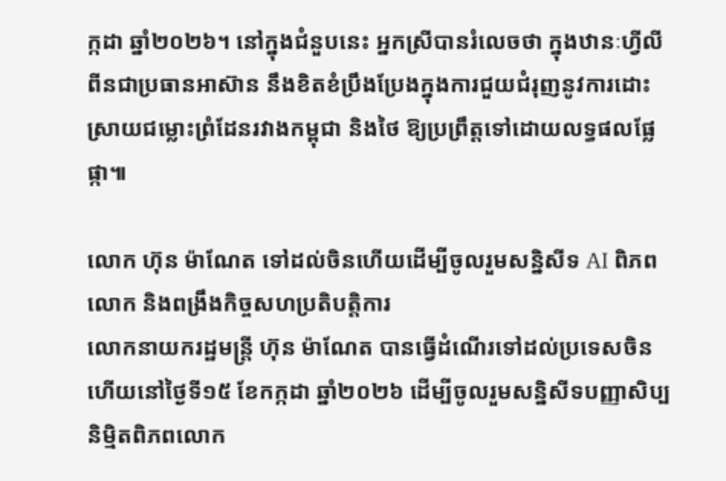ក្កដា ឆ្នាំ២០២៦។ នៅក្នុងជំនួបនេះ អ្នកស្រីបានរំលេចថា ក្នុងឋានៈហ្វីលីពីនជាប្រធានអាស៊ាន នឹងខិតខំប្រឹងប្រែងក្នុងការជួយជំរុញនូវការដោះស្រាយជម្លោះព្រំដែនរវាងកម្ពុជា និងថៃ ឱ្យប្រព្រឹត្តទៅដោយលទ្ធផលផ្លែផ្កា៕

លោក ហ៊ុន ម៉ាណែត ទៅដល់ចិនហើយដើម្បីចូលរួមសន្និសីទ AI ពិភពលោក និងពង្រឹងកិច្ចសហប្រតិបត្តិការ
លោកនាយករដ្ឋមន្ត្រី ហ៊ុន ម៉ាណែត បានធ្វើដំណើរទៅដល់ប្រទេសចិនហើយនៅថ្ងៃទី១៥ ខែកក្កដា ឆ្នាំ២០២៦ ដើម្បីចូលរួមសន្និសីទបញ្ញាសិប្បនិម្មិតពិភពលោក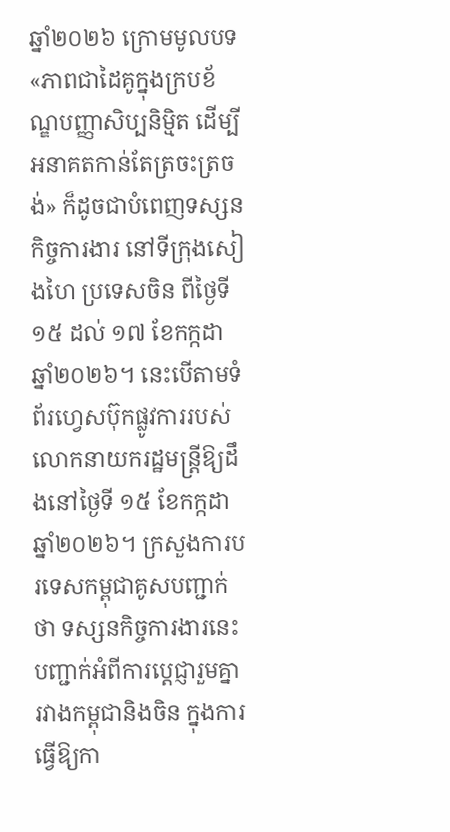ឆ្នាំ២០២៦ ក្រោមមូលបទ «ភាពជាដៃគូក្នុងក្របខ័ណ្ឌបញ្ញាសិប្បនិម្មិត ដើម្បីអនាគតកាន់តែត្រចះត្រចង់» ក៏ដូចជាបំពេញទស្សនកិច្ចការងារ នៅទីក្រុងសៀងហៃ ប្រទេសចិន ពីថ្ងៃទី១៥ ដល់ ១៧ ខែកក្កដា ឆ្នាំ២០២៦។ នេះបើតាមទំព័រហ្វេសប៊ុកផ្លូវការរបស់លោកនាយករដ្ឋមន្ត្រីឱ្យដឹងនៅថ្ងៃទី ១៥ ខែកក្កដា ឆ្នាំ២០២៦។ ក្រសួងការបរទេសកម្ពុជាគូសបញ្ជាក់ថា ទស្សនកិច្ចការងារនេះ បញ្ជាក់អំពីការប្តេជ្ញារួមគ្នារវាងកម្ពុជានិងចិន ក្នុងការធ្វើឱ្យកា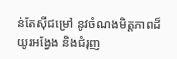ន់តែស៊ីជម្រៅ នូវចំណងមិត្តភាពដ៏យូរអង្វែង និងជំរុញ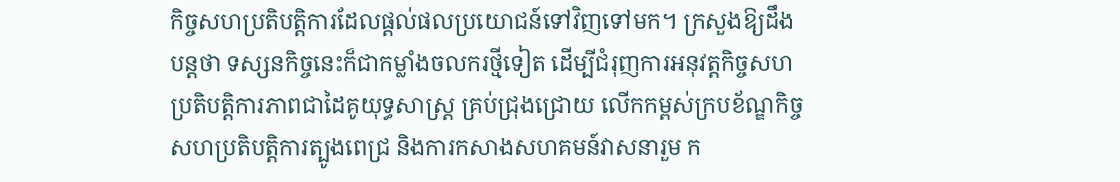កិច្ចសហប្រតិបត្តិការដែលផ្តល់ផលប្រយោជន៍ទៅវិញទៅមក។ ក្រសួងឱ្យដឹងបន្តថា ទស្សនកិច្ចនេះក៏ជាកម្លាំងចលករថ្មីទៀត ដើម្បីជំរុញការអនុវត្តកិច្ចសហប្រតិបត្តិការភាពជាដៃគូយុទ្ធសាស្ត្រ គ្រប់ជ្រុងជ្រោយ លើកកម្ពស់ក្របខ័ណ្ឌកិច្ចសហប្រតិបត្តិការត្បូងពេជ្រ និងការកសាងសហគមន៍វាសនារួម ក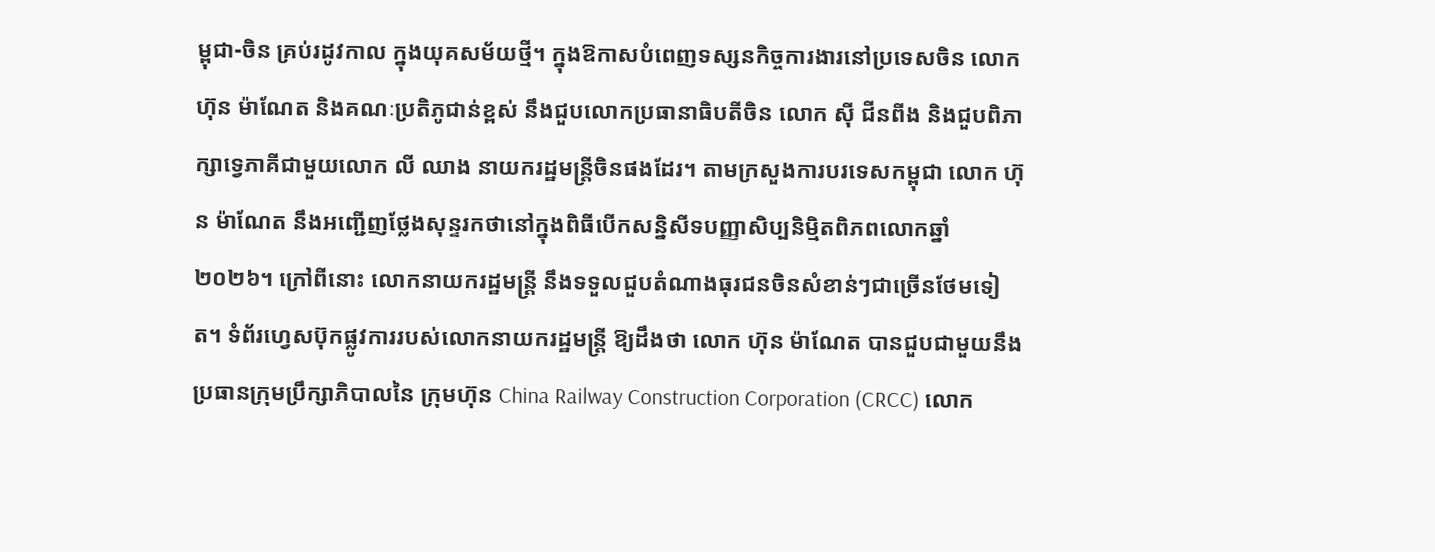ម្ពុជា-ចិន គ្រប់រដូវកាល ក្នុងយុគសម័យថ្មី។ ក្នុងឱកាសបំពេញទស្សនកិច្ចការងារនៅប្រទេសចិន លោក ហ៊ុន ម៉ាណែត និងគណៈប្រតិភូជាន់ខ្ពស់ នឹងជួបលោកប្រធានាធិបតីចិន លោក ស៊ី ជីនពីង និងជួបពិភាក្សាទ្វេភាគីជាមួយលោក លី ឈាង នាយករដ្ឋមន្ត្រីចិនផងដែរ។ តាមក្រសួងការបរទេសកម្ពុជា លោក ហ៊ុន ម៉ាណែត នឹងអញ្ជើញថ្លែងសុន្ទរកថានៅក្នុងពិធីបើកសន្និសីទបញ្ញាសិប្បនិម្មិតពិភពលោកឆ្នាំ២០២៦។ ក្រៅពីនោះ លោកនាយករដ្ឋមន្ត្រី នឹងទទួលជួបតំណាងធុរជនចិនសំខាន់ៗជាច្រើនថែមទៀត។ ទំព័រហ្វេសប៊ុកផ្លូវការរបស់លោកនាយករដ្ឋមន្ត្រី ឱ្យដឹងថា លោក ហ៊ុន ម៉ាណែត បានជួបជាមួយនឹងប្រធានក្រុមប្រឹក្សាភិបាលនៃ ក្រុមហ៊ុន China Railway Construction Corporation (CRCC) លោក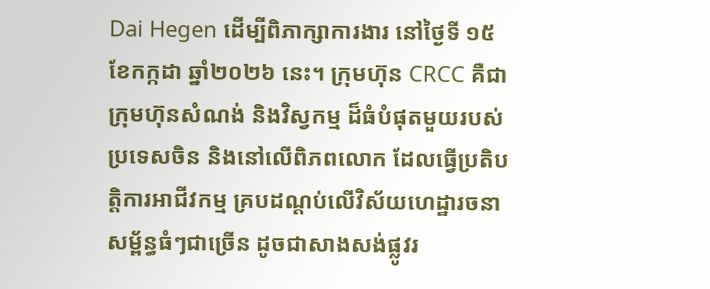Dai Hegen ដើម្បីពិភាក្សាការងារ នៅថ្ងៃទី ១៥ ខែកក្កដា ឆ្នាំ២០២៦ នេះ។ ក្រុមហ៊ុន CRCC គឺជាក្រុមហ៊ុនសំណង់ និងវិស្វកម្ម ដ៏ធំបំផុតមួយរបស់ប្រទេសចិន និងនៅលើពិភពលោក ដែលធ្វើប្រតិបត្តិការអាជីវកម្ម គ្របដណ្តប់លើវិស័យហេដ្ឋារចនាសម្ព័ន្ធធំៗជាច្រើន ដូចជាសាងសង់ផ្លូវរ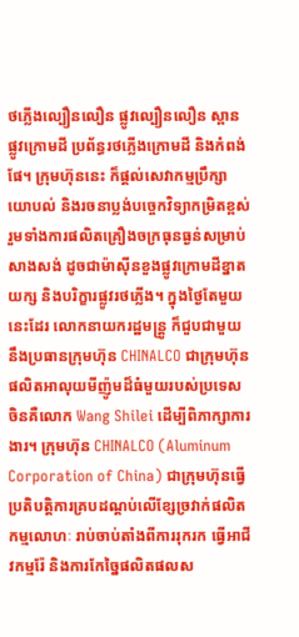ថភ្លើងល្បឿនលឿន ផ្លូវល្បឿនលឿន ស្ពាន ផ្លូវក្រោមដី ប្រព័ន្ធរថភ្លើងក្រោមដី និងកំពង់ផែ។ ក្រុមហ៊ុននេះ ក៏ផ្តល់សេវាកម្មប្រឹក្សាយោបល់ និងរចនាប្លង់បច្ចេកវិទ្យាកម្រិតខ្ពស់ រួមទាំងការផលិតគ្រឿងចក្រធុនធ្ងន់សម្រាប់សាងសង់ ដូចជាម៉ាស៊ីនខួងផ្លូវក្រោមដីខ្នាតយក្ស និងបរិក្ខារផ្លូវរថភ្លើង។ ក្នុងថ្ងៃតែមួយនេះដែរ លោកនាយករដ្ឋមន្ត្រូ ក៏ជួបជាមួយនឹងប្រធានក្រុមហ៊ុន CHINALCO ជាក្រុមហ៊ុនផលិតអាលុយមីញ៉ូមដ៏ធំមួយរបស់ប្រទេសចិនគឺលោក Wang Shilei ដើម្បីពិភាក្សាការងារ។ ក្រុមហ៊ុន CHINALCO (Aluminum Corporation of China) ជាក្រុមហ៊ុនធ្វើប្រតិបត្តិការគ្របដណ្តប់លើខ្សែច្រវាក់ផលិតកម្មលោហៈ រាប់ចាប់តាំងពីការរុករក ធ្វើអាជីវកម្មរ៉ែ និងការកែច្នៃផលិតផលស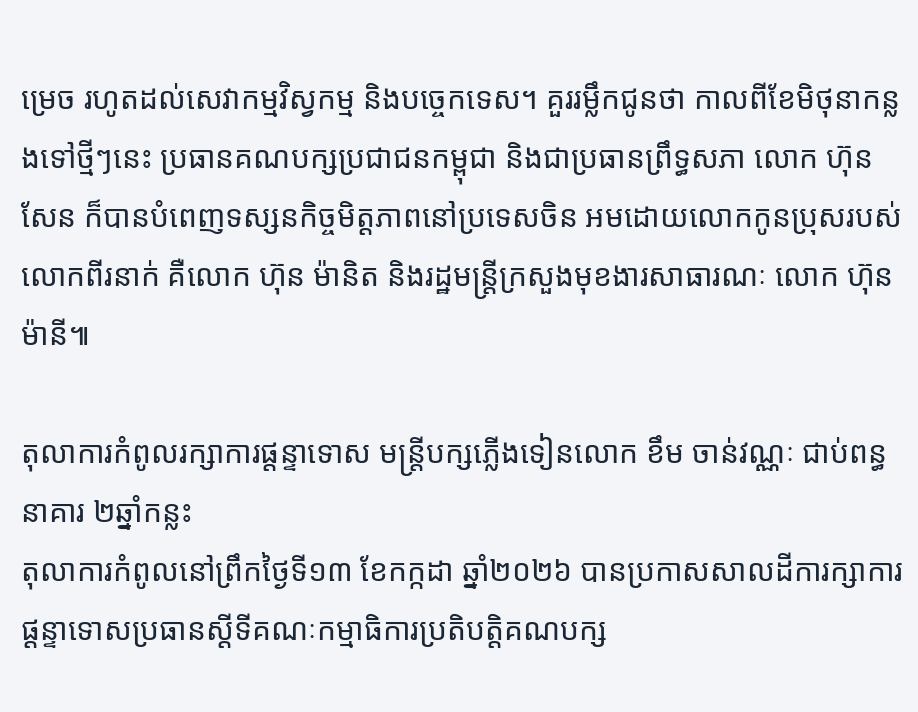ម្រេច រហូតដល់សេវាកម្មវិស្វកម្ម និងបច្ចេកទេស។ គួររម្លឹកជូនថា កាលពីខែមិថុនាកន្លងទៅថ្មីៗនេះ ប្រធានគណបក្សប្រជាជនកម្ពុជា និងជាប្រធានព្រឹទ្ធសភា លោក ហ៊ុន សែន ក៏បានបំពេញទស្សនកិច្ចមិត្តភាពនៅប្រទេសចិន អមដោយលោកកូនប្រុសរបស់លោកពីរនាក់ គឺលោក ហ៊ុន ម៉ានិត និងរដ្ឋមន្ត្រីក្រសួងមុខងារសាធារណៈ លោក ហ៊ុន ម៉ានី៕

តុលាការកំពូលរក្សាការផ្តន្ទាទោស មន្ត្រីបក្សភ្លើងទៀនលោក ខឹម ចាន់វណ្ណៈ ជាប់ពន្ធនាគារ ២ឆ្នាំកន្លះ
តុលាការកំពូលនៅព្រឹកថ្ងៃទី១៣ ខែកក្កដា ឆ្នាំ២០២៦ បានប្រកាសសាលដីការក្សាការផ្ដន្ទាទោសប្រធានស្តីទីគណៈកម្មាធិការប្រតិបត្តិគណបក្ស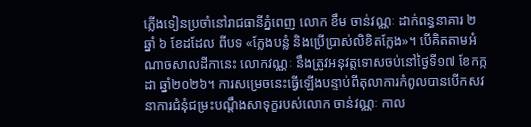ភ្លើងទៀនប្រចាំនៅរាជធានីភ្នំពេញ លោក ខឹម ចាន់វណ្ណៈ ដាក់ពន្ធនាគារ ២ ឆ្នាំ ៦ ខែដដែល ពីបទ «ក្លែងបន្លំ និងប្រើប្រាស់លិខិតក្លែង»។ បើគិតតាមអំណាចសាលដីកានេះ លោកវណ្ណៈ នឹងត្រូវអនុវត្តទោសចប់នៅថ្ងៃទី១៧ ខែកក្កដា ឆ្នាំ២០២៦។ ការសម្រេចនេះធ្វើឡើងបន្ទាប់ពីតុលាការកំពូលបានបើកសវនាការជំនុំជម្រះបណ្ដឹងសាទុក្ខរបស់លោក ចាន់វណ្ណៈ កាល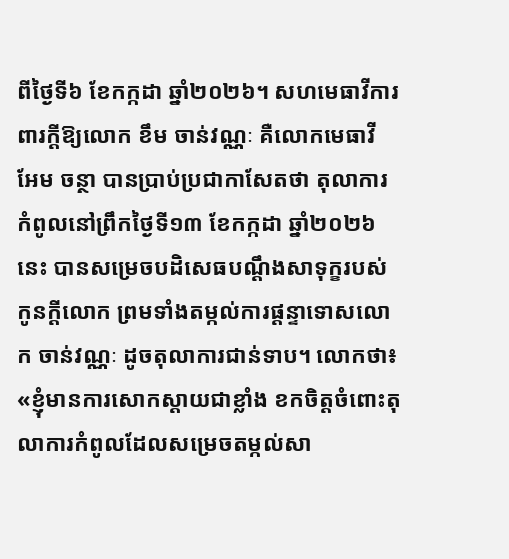ពីថ្ងៃទី៦ ខែកក្កដា ឆ្នាំ២០២៦។ សហមេធាវីការពារក្ដីឱ្យលោក ខឹម ចាន់វណ្ណៈ គឺលោកមេធាវី អែម ចន្ថា បានប្រាប់ប្រជាកាសែតថា តុលាការកំពូលនៅព្រឹកថ្ងៃទី១៣ ខែកក្កដា ឆ្នាំ២០២៦នេះ បានសម្រេចបដិសេធបណ្ដឹងសាទុក្ខរបស់កូនក្ដីលោក ព្រមទាំងតម្កល់ការផ្ដន្ទាទោសលោក ចាន់វណ្ណៈ ដូចតុលាការជាន់ទាប។ លោកថា៖ «ខ្ញុំមានការសោកស្ដាយជាខ្លាំង ខកចិត្តចំពោះតុលាការកំពូលដែលសម្រេចតម្កល់សា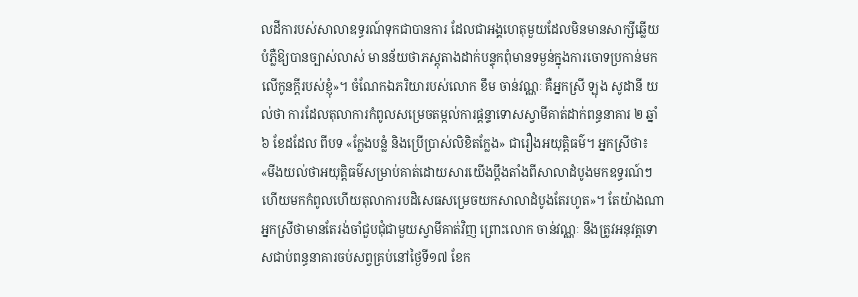លដីការបស់សាលាឧទ្ធរណ៍ទុកជាបានការ ដែលជាអង្គហេតុមួយដែលមិនមានសាក្សីឆ្លើយបំភ្លឺឱ្យបានច្បាស់លាស់ មានន័យថាភស្តុតាងដាក់បន្ទុកពុំមានទម្ងន់ក្នុងការចោទប្រកាន់មកលើកូនក្ដីរបស់ខ្ញុំ»។ ចំណែកឯភរិយារបស់លោក ខឹម ចាន់វណ្ណៈ គឺអ្នកស្រី ឡុង សូដានី យល់ថា ការដែលតុលាការកំពូលសម្រេចតម្កល់ការផ្ដន្ទាទោសស្វាមីគាត់ដាក់ពន្ធនាគារ ២ ឆ្នាំ ៦ ខែដដែល ពីបទ «ក្លែងបន្លំ និងប្រើប្រាស់លិខិតក្លែង» ជារឿងអយុត្តិធម៌។ អ្នកស្រីថា៖ «មីងយល់ថាអយុត្តិធម៌សម្រាប់គាត់ដោយសារយើងប្ដឹងតាំងពីសាលាដំបូងមកឧទ្ធរណ៍ៗហើយមកកំពូលហើយតុលាការបដិសេធសម្រេចយកសាលាដំបូងតែរហូត»។ តែយ៉ាងណាអ្នកស្រីថាមានតែរង់ចាំជួបជុំជាមួយស្វាមីគាត់វិញ ព្រោះលោក ចាន់វណ្ណៈ នឹងត្រូវអនុវត្តទោសជាប់ពន្ធនាគារចប់សព្វគ្រប់នៅថ្ងៃទី១៧ ខែក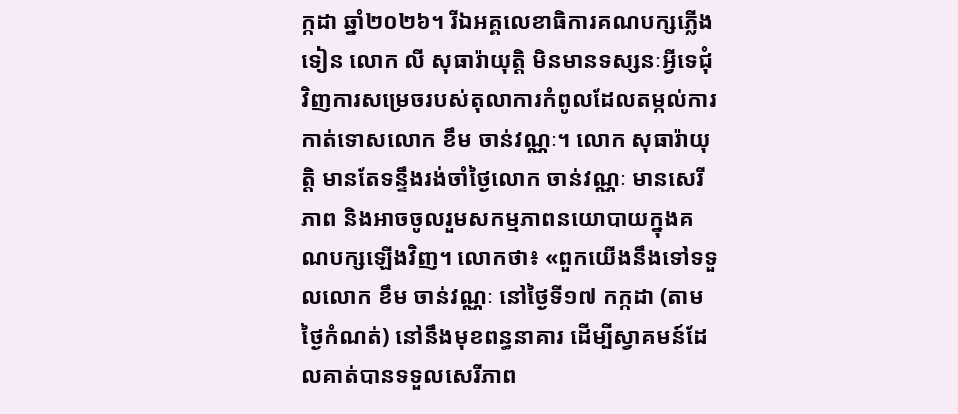ក្កដា ឆ្នាំ២០២៦។ រីឯអគ្គលេខាធិការគណបក្សភ្លើងទៀន លោក លី សុធារ៉ាយុត្តិ មិនមានទស្សនៈអ្វីទេជុំវិញការសម្រេចរបស់តុលាការកំពូលដែលតម្កល់ការកាត់ទោសលោក ខឹម ចាន់វណ្ណៈ។ លោក សុធារ៉ាយុត្តិ មានតែទន្ទឹងរង់ចាំថ្ងៃលោក ចាន់វណ្ណៈ មានសេរីភាព និងអាចចូលរួមសកម្មភាពនយោបាយក្នុងគណបក្សឡើងវិញ។ លោកថា៖ «ពួកយើងនឹងទៅទទួលលោក ខឹម ចាន់វណ្ណៈ នៅថ្ងៃទី១៧ កក្កដា (តាមថ្ងៃកំណត់) នៅនឹងមុខពន្ធនាគារ ដើម្បីស្វាគមន៍ដែលគាត់បានទទួលសេរីភាព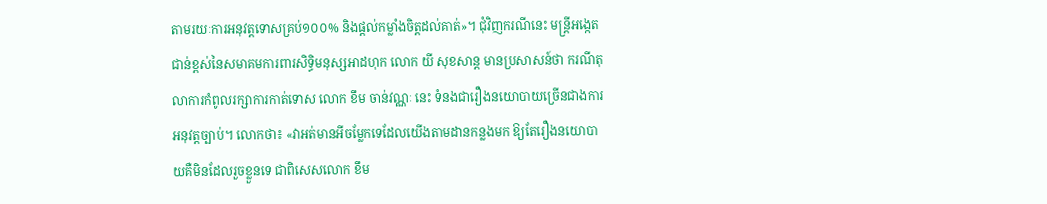តាមរយៈការអនុវត្តទោសគ្រប់១០០% និងផ្តល់កម្លាំងចិត្តដល់គាត់»។ ជុំវិញករណីនេះ មន្ត្រីអង្កេតជាន់ខ្ពស់នៃសមាគមការពារសិទ្ធិមនុស្សអាដហុក លោក យី សុខសាន្ត មានប្រសាសន៍ថា ករណីតុលាការកំពូលរក្សាការកាត់ទោស លោក ខឹម ចាន់វណ្ណៈ នេះ ទំនងជារឿងនយោបាយច្រើនជាងការអនុវត្តច្បាប់។ លោកថា៖ «វាអត់មានអីចម្លែកទេដែលយើងតាមដានកន្លងមក ឱ្យតែរឿងនយោបាយគឺមិនដែលរួចខ្លួនទេ ជាពិសេសលោក ខឹម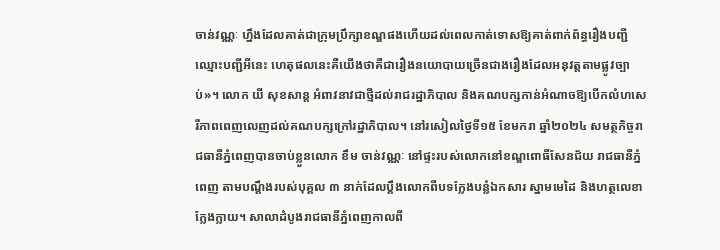ចាន់វណ្ណៈ ហ្នឹងដែលគាត់ជាក្រុមប្រឹក្សាខណ្ឌផងហើយដល់ពេលកាត់ទោសឱ្យគាត់ពាក់ព័ន្ធរឿងបញ្ជីឈ្មោះបញ្ជីអីនេះ ហេតុផលនេះគឺយើងថាគឺជារឿងនយោបាយច្រើនជាងរឿងដែលអនុវត្តតាមផ្លូវច្បាប់»។ លោក យី សុខសាន្ត អំពាវនាវជាថ្មីដល់រាជរដ្ឋាភិបាល និងគណបក្សកាន់អំណាចឱ្យបើកលំហសេរីភាពពេញលេញដល់គណបក្សក្រៅរដ្ឋាភិបាល។ នៅរសៀលថ្ងៃទី១៥ ខែមករា ឆ្នាំ២០២៤ សមត្ថកិច្ចរាជធានីភ្នំពេញបានចាប់ខ្លួនលោក ខឹម ចាន់វណ្ណៈ នៅផ្ទះរបស់លោកនៅខណ្ឌពោធិ៍សែនជ័យ រាជធានីភ្នំពេញ តាមបណ្ដឹងរបស់បុគ្គល ៣ នាក់ដែលប្ដឹងលោកពីបទក្លែងបន្លំឯកសារ ស្នាមមេដៃ និងហត្ថលេខាក្លែងក្លាយ។ សាលាដំបូងរាជធានីភ្នំពេញកាលពី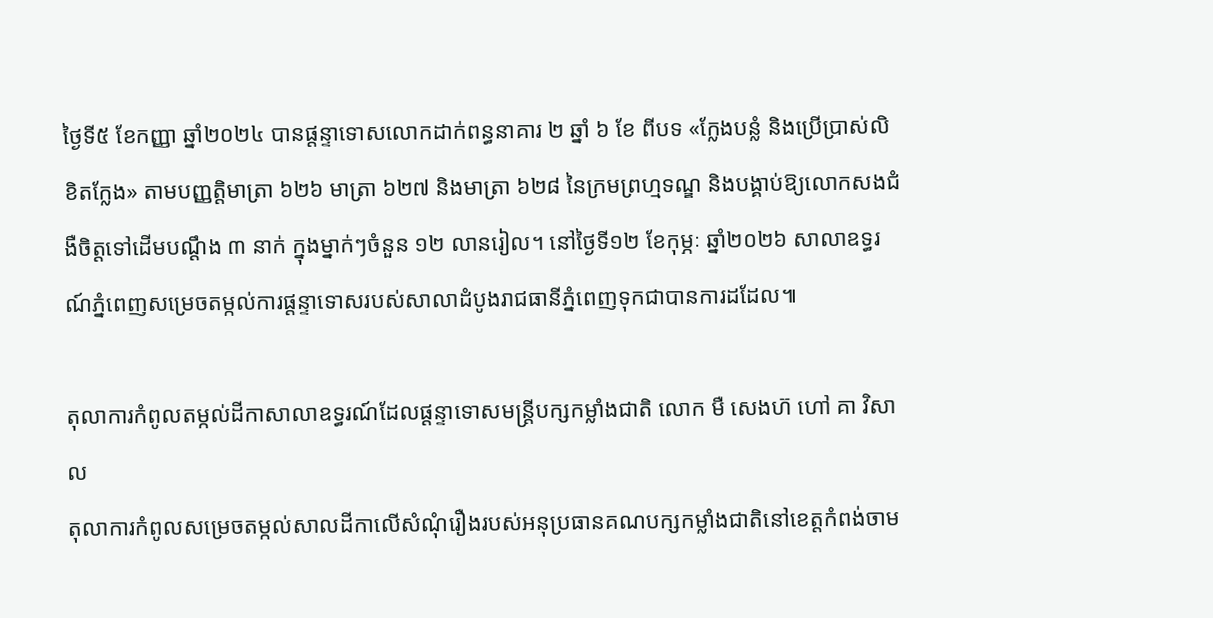ថ្ងៃទី៥ ខែកញ្ញា ឆ្នាំ២០២៤ បានផ្តន្ទាទោសលោកដាក់ពន្ធនាគារ ២ ឆ្នាំ ៦ ខែ ពីបទ «ក្លែងបន្លំ និងប្រើប្រាស់លិខិតក្លែង» តាមបញ្ញត្តិមាត្រា ៦២៦ មាត្រា ៦២៧ និងមាត្រា ៦២៨ នៃក្រមព្រហ្មទណ្ឌ និងបង្គាប់ឱ្យលោកសងជំងឺចិត្តទៅដើមបណ្ដឹង ៣ នាក់ ក្នុងម្នាក់ៗចំនួន ១២ លានរៀល។ នៅថ្ងៃទី១២ ខែកុម្ភៈ ឆ្នាំ២០២៦ សាលាឧទ្ធរណ៍ភ្នំពេញសម្រេចតម្កល់ការផ្តន្ទាទោសរបស់សាលាដំបូងរាជធានីភ្នំពេញទុកជាបានការដដែល៕

តុលាការកំពូលតម្កល់ដីកាសាលាឧទ្ធរណ៍ដែលផ្តន្ទាទោសមន្ត្រីបក្សកម្លាំងជាតិ លោក មឺ សេងហ៊ ហៅ គា វិសាល
តុលាការកំពូលសម្រេចតម្កល់សាលដីកាលើសំណុំរឿងរបស់អនុប្រធានគណបក្សកម្លាំងជាតិនៅខេត្តកំពង់ចាម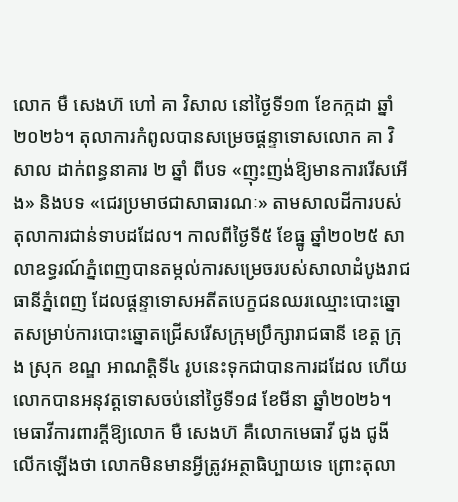លោក មឺ សេងហ៊ ហៅ គា វិសាល នៅថ្ងៃទី១៣ ខែកក្កដា ឆ្នាំ២០២៦។ តុលាការកំពូលបានសម្រេចផ្ដន្ទាទោសលោក គា វិសាល ដាក់ពន្ធនាគារ ២ ឆ្នាំ ពីបទ «ញុះញង់ឱ្យមានការរើសអើង» និងបទ «ជេរប្រមាថជាសាធារណៈ» តាមសាលដីការបស់តុលាការជាន់ទាបដដែល។ កាលពីថ្ងៃទី៥ ខែធ្នូ ឆ្នាំ២០២៥ សាលាឧទ្ធរណ៍ភ្នំពេញបានតម្កល់ការសម្រេចរបស់សាលាដំបូងរាជធានីភ្នំពេញ ដែលផ្តន្ទាទោសអតីតបេក្ខជនឈរឈ្មោះបោះឆ្នោតសម្រាប់ការបោះឆ្នោតជ្រើសរើសក្រុមប្រឹក្សារាជធានី ខេត្ត ក្រុង ស្រុក ខណ្ឌ អាណត្តិទី៤ រូបនេះទុកជាបានការដដែល ហើយលោកបានអនុវត្តទោសចប់នៅថ្ងៃទី១៨ ខែមីនា ឆ្នាំ២០២៦។ មេធាវីការពារក្ដីឱ្យលោក មឺ សេងហ៊ គឺលោកមេធាវី ជូង ជូងី លើកឡើងថា លោកមិនមានអ្វីត្រូវអត្ថាធិប្បាយទេ ព្រោះតុលា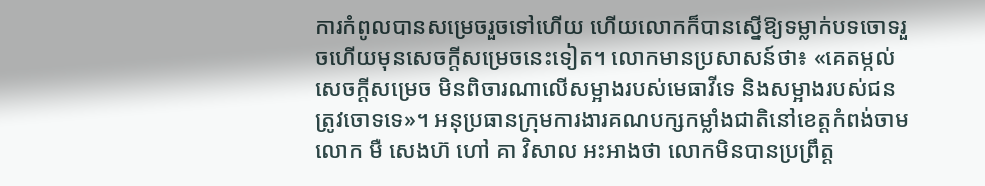ការកំពូលបានសម្រេចរួចទៅហើយ ហើយលោកក៏បានស្នើឱ្យទម្លាក់បទចោទរួចហើយមុនសេចក្ដីសម្រេចនេះទៀត។ លោកមានប្រសាសន៍ថា៖ «គេតម្កល់សេចក្ដីសម្រេច មិនពិចារណាលើសម្អាងរបស់មេធាវីទេ និងសម្អាងរបស់ជនត្រូវចោទទេ»។ អនុប្រធានក្រុមការងារគណបក្សកម្លាំងជាតិនៅខេត្តកំពង់ចាម លោក មឺ សេងហ៊ ហៅ គា វិសាល អះអាងថា លោកមិនបានប្រព្រឹត្ត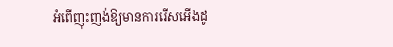អំពើញុះញង់ឱ្យមានការរើសអើងដូ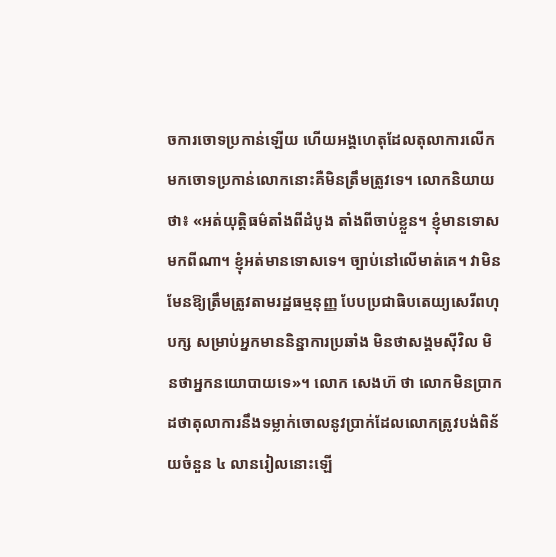ចការចោទប្រកាន់ឡើយ ហើយអង្គហេតុដែលតុលាការលើកមកចោទប្រកាន់លោកនោះគឺមិនត្រឹមត្រូវទេ។ លោកនិយាយថា៖ «អត់យុត្តិធម៌តាំងពីដំបូង តាំងពីចាប់ខ្លួន។ ខ្ញុំមានទោសមកពីណា។ ខ្ញុំអត់មានទោសទេ។ ច្បាប់នៅលើមាត់គេ។ វាមិនមែនឱ្យត្រឹមត្រូវតាមរដ្ឋធម្មនុញ្ញ បែបប្រជាធិបតេយ្យសេរីពហុបក្ស សម្រាប់អ្នកមាននិន្នាការប្រឆាំង មិនថាសង្គមស៊ីវិល មិនថាអ្នកនយោបាយទេ»។ លោក សេងហ៊ ថា លោកមិនប្រាកដថាតុលាការនឹងទម្លាក់ចោលនូវប្រាក់ដែលលោកត្រូវបង់ពិន័យចំនួន ៤ លានរៀលនោះឡើ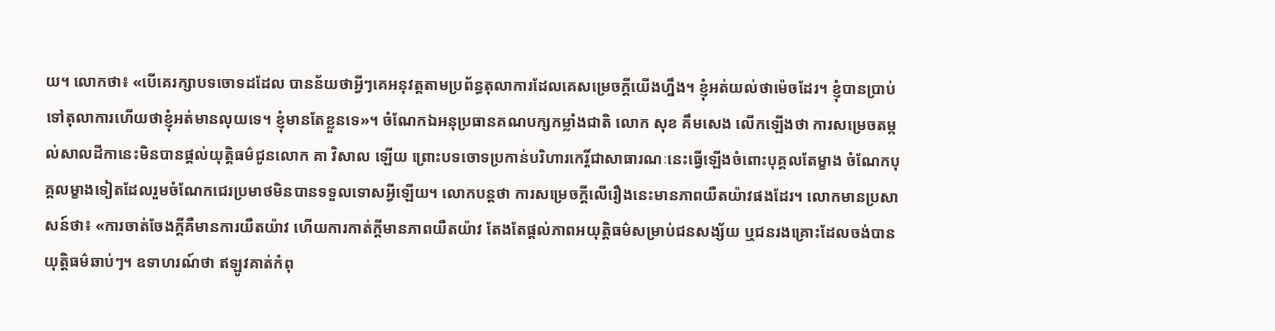យ។ លោកថា៖ «បើគេរក្សាបទចោទដដែល បានន័យថាអ្វីៗគេអនុវត្តតាមប្រព័ន្ធតុលាការដែលគេសម្រេចក្ដីយើងហ្នឹង។ ខ្ញុំអត់យល់ថាម៉េចដែរ។ ខ្ញុំបានប្រាប់ទៅតុលាការហើយថាខ្ញុំអត់មានលុយទេ។ ខ្ញុំមានតែខ្លួនទេ»។ ចំណែកឯអនុប្រធានគណបក្សកម្លាំងជាតិ លោក សុខ គឹមសេង លើកឡើងថា ការសម្រេចតម្កល់សាលដីកានេះមិនបានផ្ដល់យុត្តិធម៌ជូនលោក គា វិសាល ឡើយ ព្រោះបទចោទប្រកាន់បរិហារកេរ្តិ៍ជាសាធារណៈនេះធ្វើឡើងចំពោះបុគ្គលតែម្ខាង ចំណែកបុគ្គលម្ខាងទៀតដែលរួមចំណែកជេរប្រមាថមិនបានទទួលទោសអ្វីឡើយ។ លោកបន្តថា ការសម្រេចក្ដីលើរឿងនេះមានភាពយឺតយ៉ាវផងដែរ។ លោកមានប្រសាសន៍ថា៖ «ការចាត់ចែងក្ដីគឺមានការយឺតយ៉ាវ ហើយការកាត់ក្ដីមានភាពយឺតយ៉ាវ តែងតែផ្ដល់ភាពអយុត្តិធម៌សម្រាប់ជនសង្ស័យ ឬជនរងគ្រោះដែលចង់បានយុត្តិធម៌ឆាប់ៗ។ ឧទាហរណ៍ថា ឥឡូវគាត់កំពុ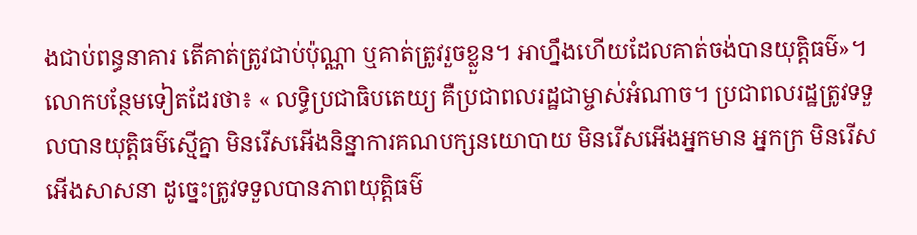ងជាប់ពន្ធនាគារ តើគាត់ត្រូវជាប់ប៉ុណ្ណា ឬគាត់ត្រូវរួចខ្លួន។ អាហ្នឹងហើយដែលគាត់ចង់បានយុត្តិធម៌»។ លោកបន្ថែមទៀតដែរថា៖ « លទ្ធិប្រជាធិបតេយ្យ គឺប្រជាពលរដ្ឋជាម្ចាស់អំណាច។ ប្រជាពលរដ្ឋត្រូវទទួលបានយុត្តិធម៌ស្មើគ្នា មិនរើសអើងនិន្នាការគណបក្សនយោបាយ មិនរើសអើងអ្នកមាន អ្នកក្រ មិនរើសអើងសាសនា ដូច្នេះត្រូវទទួលបានភាពយុត្តិធម៌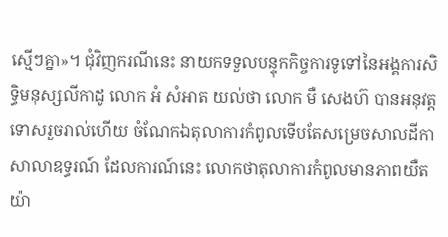ស្មើៗគ្នា»។ ជុំវិញករណីនេះ នាយកទទួលបន្ទុកកិច្ចការទូទៅនៃអង្គការសិទ្ធិមនុស្សលីកាដូ លោក អំ សំអាត យល់ថា លោក មឺ សេងហ៊ បានអនុវត្តទោសរួចរាល់ហើយ ចំណែកឯតុលាការកំពូលទើបតែសម្រេចសាលដីកាសាលាឧទ្ធរណ៍ ដែលការណ៍នេះ លោកថាតុលាការកំពូលមានភាពយឺតយ៉ា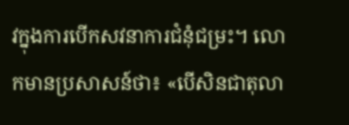វក្នុងការបើកសវនាការជំនុំជម្រះ។ លោកមានប្រសាសន៍ថា៖ «បើសិនជាតុលា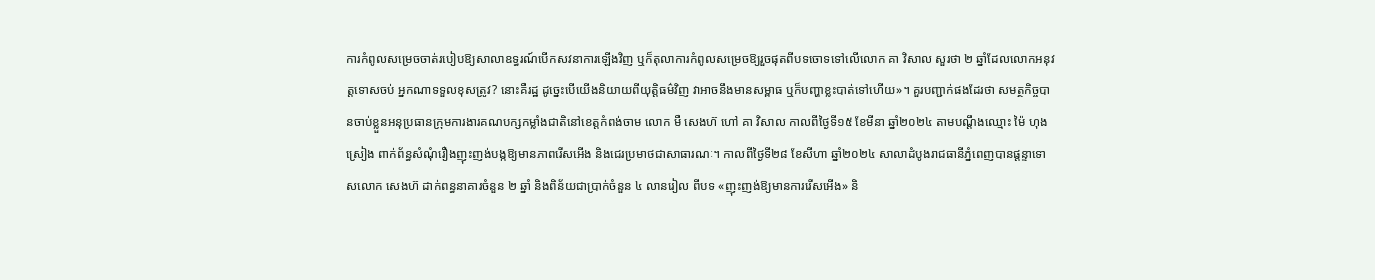ការកំពូលសម្រេចចាត់របៀបឱ្យសាលាឧទ្ធរណ៍បើកសវនាការឡើងវិញ ឬក៏តុលាការកំពូលសម្រេចឱ្យរួចផុតពីបទចោទទៅលើលោក គា វិសាល សួរថា ២ ឆ្នាំដែលលោកអនុវត្តទោសចប់ អ្នកណាទទួលខុសត្រូវ? នោះគឺរដ្ឋ ដូច្នេះបើយើងនិយាយពីយុត្តិធម៌វិញ វាអាចនឹងមានសម្ពាធ ឬក៏បញ្ហាខ្លះបាត់ទៅហើយ»។ គួរបញ្ជាក់ផងដែរថា សមត្ថកិច្ចបានចាប់ខ្លួនអនុប្រធានក្រុមការងារគណបក្សកម្លាំងជាតិនៅខេត្តកំពង់ចាម លោក មឺ សេងហ៊ ហៅ គា វិសាល កាលពីថ្ងៃទី១៥ ខែមីនា ឆ្នាំ២០២៤ តាមបណ្ដឹងឈ្មោះ ម៉ៃ ហុងស្រៀង ពាក់ព័ន្ធសំណុំរឿងញុះញង់បង្កឱ្យមានភាពរើសអើង និងជេរប្រមាថជាសាធារណៈ។ កាលពីថ្ងៃទី២៨ ខែសីហា ឆ្នាំ២០២៤ សាលាដំបូងរាជធានីភ្នំពេញបានផ្តន្ទាទោសលោក សេងហ៊ ដាក់ពន្ធនាគារចំនួន ២ ឆ្នាំ និងពិន័យជាប្រាក់ចំនួន ៤ លានរៀល ពីបទ «ញុះញង់ឱ្យមានការរើសអើង» និ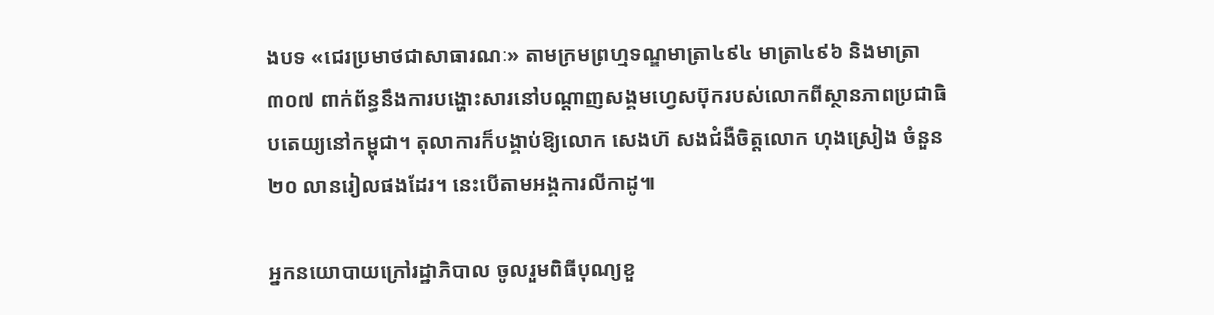ងបទ «ជេរប្រមាថជាសាធារណៈ» តាមក្រមព្រហ្មទណ្ឌមាត្រា៤៩៤ មាត្រា៤៩៦ និងមាត្រា៣០៧ ពាក់ព័ន្ធនឹងការបង្ហោះសារនៅបណ្តាញសង្គមហ្វេសប៊ុករបស់លោកពីស្ថានភាពប្រជាធិបតេយ្យនៅកម្ពុជា។ តុលាការក៏បង្គាប់ឱ្យលោក សេងហ៊ សងជំងឺចិត្តលោក ហុងស្រៀង ចំនួន ២០ លានរៀលផងដែរ។ នេះបើតាមអង្គការលីកាដូ៕

អ្នកនយោបាយក្រៅរដ្ឋាភិបាល ចូលរួមពិធីបុណ្យខួ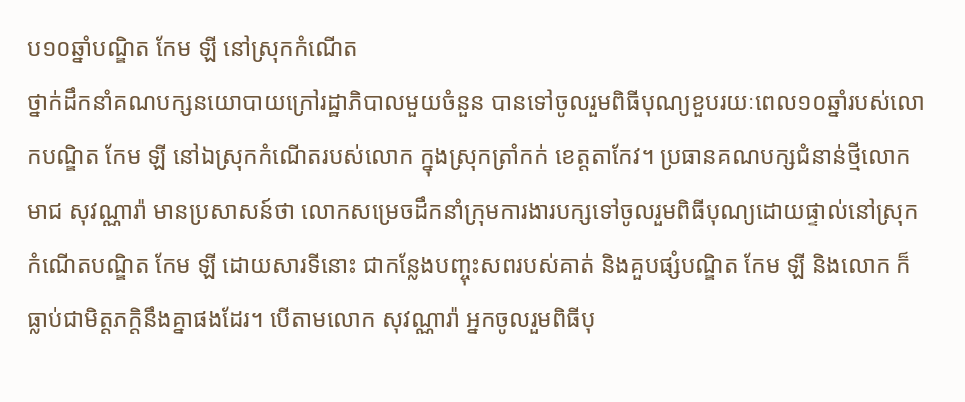ប១០ឆ្នាំបណ្ឌិត កែម ឡី នៅស្រុកកំណើត
ថ្នាក់ដឹកនាំគណបក្សនយោបាយក្រៅរដ្ឋាភិបាលមួយចំនួន បានទៅចូលរួមពិធីបុណ្យខួបរយៈពេល១០ឆ្នាំរបស់លោកបណ្ឌិត កែម ឡី នៅឯស្រុកកំណើតរបស់លោក ក្នុងស្រុកត្រាំកក់ ខេត្តតាកែវ។ ប្រធានគណបក្សជំនាន់ថ្មីលោក មាជ សុវណ្ណារ៉ា មានប្រសាសន៍ថា លោកសម្រេចដឹកនាំក្រុមការងារបក្សទៅចូលរួមពិធីបុណ្យដោយផ្ទាល់នៅស្រុកកំណើតបណ្ឌិត កែម ឡី ដោយសារទីនោះ ជាកន្លែងបញ្ចុះសពរបស់គាត់ និងគួបផ្សំបណ្ឌិត កែម ឡី និងលោក ក៏ធ្លាប់ជាមិត្តភក្តិនឹងគ្នាផងដែរ។ បើតាមលោក សុវណ្ណារ៉ា អ្នកចូលរួមពិធីបុ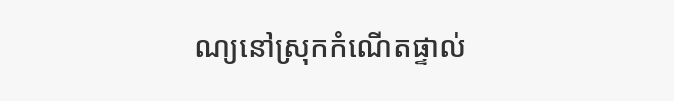ណ្យនៅស្រុកកំណើតផ្ទាល់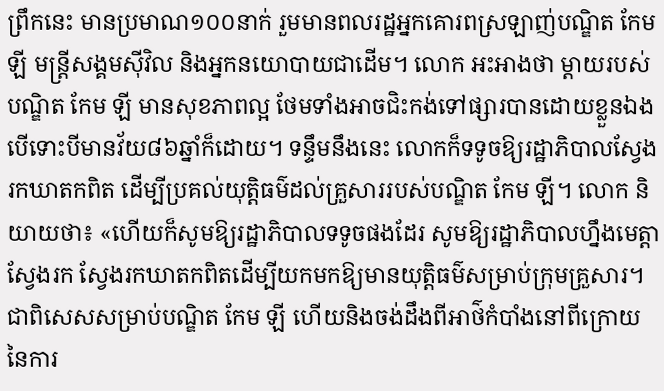ព្រឹកនេះ មានប្រមាណ១០០នាក់ រួមមានពលរដ្ឋអ្នកគោរពស្រឡាញ់បណ្ឌិត កែម ឡី មន្រ្តីសង្គមស៊ីវិល និងអ្នកនយោបាយជាដើម។ លោក អះអាងថា ម្ដាយរបស់បណ្ឌិត កែម ឡី មានសុខភាពល្អ ថែមទាំងអាចជិះកង់ទៅផ្សារបានដោយខ្លួនឯង បើទោះបីមានវ័យ៨៦ឆ្នាំក៏ដោយ។ ទន្ទឹមនឹងនេះ លោកក៏ទទូចឱ្យរដ្ឋាភិបាលស្វែងរកឃាតកពិត ដើម្បីប្រគល់យុត្តិធម៌ដល់គ្រួសាររបស់បណ្ឌិត កែម ឡី។ លោក និយាយថា៖ «ហើយក៏សូមឱ្យរដ្ឋាភិបាលទទូចផងដែរ សូមឱ្យរដ្ឋាភិបាលហ្នឹងមេត្តាស្វែងរក ស្វែងរកឃាតកពិតដើម្បីយកមកឱ្យមានយុត្តិធម៌សម្រាប់ក្រុមគ្រួសារ។ ជាពិសេសសម្រាប់បណ្ឌិត កែម ឡី ហើយនិងចង់ដឹងពីអាថ៌កំបាំងនៅពីក្រោយនៃការ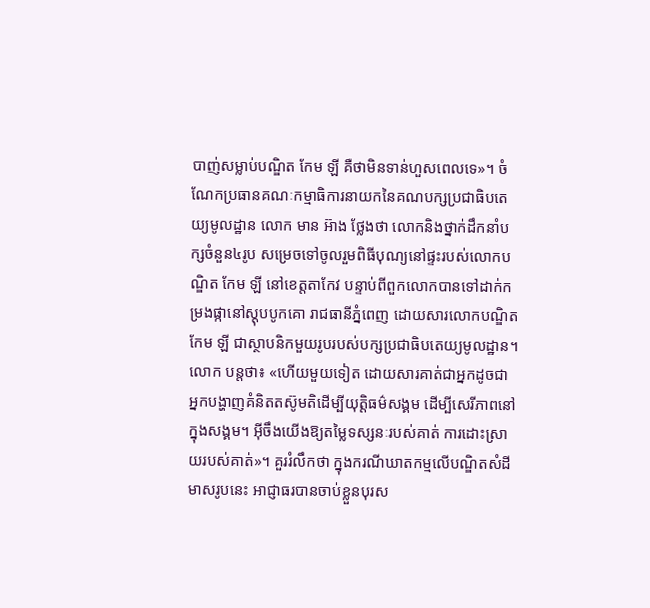បាញ់សម្លាប់បណ្ឌិត កែម ឡី គឺថាមិនទាន់ហួសពេលទេ»។ ចំណែកប្រធានគណៈកម្មាធិការនាយកនៃគណបក្សប្រជាធិបតេយ្យមូលដ្ឋាន លោក មាន អ៊ាង ថ្លែងថា លោកនិងថ្នាក់ដឹកនាំបក្សចំនួន៤រូប សម្រេចទៅចូលរួមពិធីបុណ្យនៅផ្ទះរបស់លោកបណ្ឌិត កែម ឡី នៅខេត្តតាកែវ បន្ទាប់ពីពួកលោកបានទៅដាក់កម្រងផ្កានៅស្តុបបូកគោ រាជធានីភ្នំពេញ ដោយសារលោកបណ្ឌិត កែម ឡី ជាស្ថាបនិកមួយរូបរបស់បក្សប្រជាធិបតេយ្យមូលដ្ឋាន។ លោក បន្តថា៖ «ហើយមួយទៀត ដោយសារគាត់ជាអ្នកដូចជា អ្នកបង្ហាញគំនិតតស៊ូមតិដើម្បីយុត្តិធម៌សង្គម ដើម្បីសេរីភាពនៅក្នុងសង្គម។ អ៊ីចឹងយើងឱ្យតម្លៃទស្សនៈរបស់គាត់ ការដោះស្រាយរបស់គាត់»។ គួររំលឹកថា ក្នុងករណីឃាតកម្មលើបណ្ឌិតសំដីមាសរូបនេះ អាជ្ញាធរបានចាប់ខ្លួនបុរស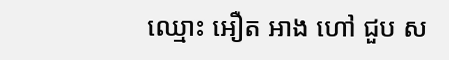ឈ្មោះ អឿត អាង ហៅ ជួប ស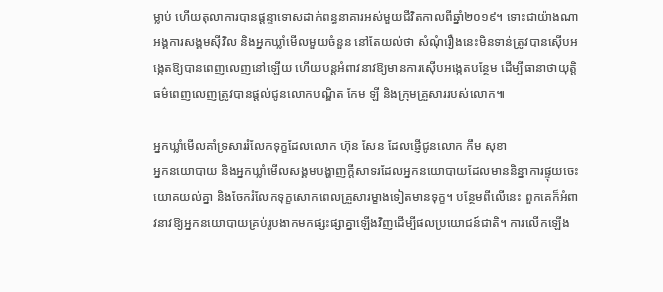ម្លាប់ ហើយតុលាការបានផ្តន្ទាទោសដាក់ពន្ធនាគារអស់មួយជីវិតកាលពីឆ្នាំ២០១៩។ ទោះជាយ៉ាងណា អង្គការសង្គមស៊ីវិល និងអ្នកឃ្លាំមើលមួយចំនួន នៅតែយល់ថា សំណុំរឿងនេះមិនទាន់ត្រូវបានស៊ើបអង្កេតឱ្យបានពេញលេញនៅឡើយ ហើយបន្តអំពាវនាវឱ្យមានការស៊ើបអង្កេតបន្ថែម ដើម្បីធានាថាយុត្តិធម៌ពេញលេញត្រូវបានផ្តល់ជូនលោកបណ្ឌិត កែម ឡី និងក្រុមគ្រួសាររបស់លោក៕

អ្នកឃ្លាំមើលគាំទ្រសាររំលែកទុក្ខដែលលោក ហ៊ុន សែន ដែលផ្ញើជូនលោក កឹម សុខា
អ្នកនយោបាយ និងអ្នកឃ្លាំមើលសង្គមបង្ហាញក្ដីសាទរដែលអ្នកនយោបាយដែលមាននិន្នាការផ្ទុយចេះយោគយល់គ្នា និងចែករំលែកទុក្ខសោកពេលគ្រួសារម្ខាងទៀតមានទុក្ខ។ បន្ថែមពីលើនេះ ពួកគេក៏អំពាវនាវឱ្យអ្នកនយោបាយគ្រប់រូបងាកមកផ្សះផ្សាគ្នាឡើងវិញដើម្បីផលប្រយោជន៍ជាតិ។ ការលើកឡើង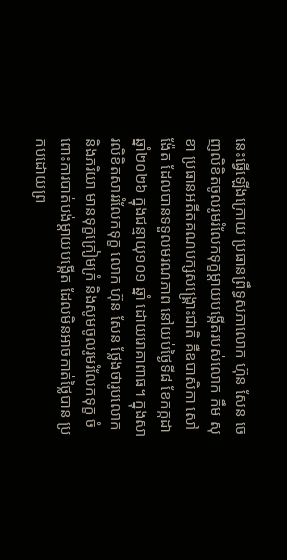នេះធ្វើឡើងក្រោយ ប្រធានព្រឹទ្ធសភាលោក ហ៊ុន សែន ចេញលិខិតចូលរូមរំលែកទុក្ខម្តាយបង្កើតរបស់លោក កឹម សុខា ប្រធានអតីតគណបក្សសង្គ្រោះជាតិ គឺឧបាសិកា សៅ ង៉ែត ដែលបានទទួលមរណភាព នៅយប់ថ្ងៃទី៨ ខែកក្កដា ឆ្នាំ២០២៦ ក្នុងជន្មាយុ១០១ ឆ្នាំ ដោយរោគាពាធ។ ក្នុងសារលិខិតសាររំលែកទុក្ខ លោក ហ៊ុន សែន ថ្លែងថារូបលោក និងភរិយា មានទុក្ខក្រៀមក្រំ និងសូមចូលរូមរំលែកទុក្ខ ចំពោះការបាត់បង់ម្ដាយបង្កើត ដែលមិនអាចកាត់ថ្លៃបាន ប្រកបដោយព្រ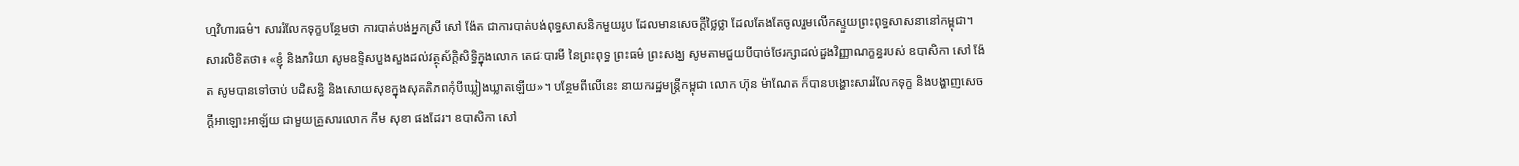ហ្មវិហារធម៌។ សាររំលែកទុក្ខបន្ថែមថា ការបាត់បង់អ្នកស្រី សៅ ង៉ែត ជាការបាត់បង់ពុទ្ធសាសនិកមួយរូប ដែលមានសេចក្ដីថ្លៃថ្លា ដែលតែងតែចូលរួមលើកស្ទួយព្រះពុទ្ធសាសនានៅកម្ពុជា។ សារលិខិតថា៖ «ខ្ញុំ និងភរិយា សូមឧទ្ទិសបួងសួងដល់វត្ថុស័ក្តិសិទ្ធិក្នុងលោក តេជៈបារមី នៃព្រះពុទ្ធ ព្រះធម៌ ព្រះសង្ឃ សូមតាមជួយបីបាច់ថែរក្សាដល់ដួងវិញ្ញាណក្ខន្ធរបស់ ឧបាសិកា សៅ ង៉ែត សូមបានទៅចាប់ បដិសន្ធិ និងសោយសុខក្នុងសុគតិភពកុំបីឃ្លៀងឃ្លាតឡើយ»។ បន្ថែមពីលើនេះ នាយករដ្ឋមន្រ្តីកម្ពុជា លោក ហ៊ុន ម៉ាណែត ក៏បានបង្ហោះសាររំលែកទុក្ខ និងបង្ហាញសេចក្ដីអាឡោះអាឡ័យ ជាមួយគ្រួសារលោក កឹម សុខា ផងដែរ។ ឧបាសិកា សៅ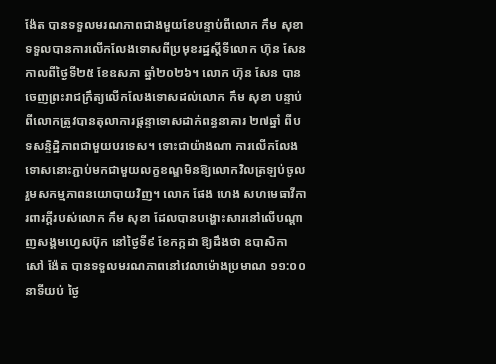ង៉ែត បានទទួលមរណភាពជាងមួយខែបន្ទាប់ពីលោក កឹម សុខា ទទួលបានការលើកលែងទោសពីប្រមុខរដ្ឋស្តីទីលោក ហ៊ុន សែន កាលពីថ្ងៃទី២៥ ខែឧសភា ឆ្នាំ២០២៦។ លោក ហ៊ុន សែន បានចេញព្រះរាជក្រឹត្យលើកលែងទោសដល់លោក កឹម សុខា បន្ទាប់ពីលោកត្រូវបានតុលាការផ្តន្ទាទោសដាក់ពន្ធនាគារ ២៧ឆ្នាំ ពីបទសន្ទិដ្ឋិភាពជាមួយបរទេស។ ទោះជាយ៉ាងណា ការលើកលែងទោសនោះភ្ជាប់មកជាមួយលក្ខខណ្ឌមិនឱ្យលោកវិលត្រឡប់ចូលរួមសកម្មភាពនយោបាយវិញ។ លោក ផែង ហេង សហមេធាវីការពារក្តីរបស់លោក កឹម សុខា ដែលបានបង្ហោះសារនៅលើបណ្ដាញសង្គមហ្វេសប៊ុក នៅថ្ងៃទី៩ ខែកក្កដា ឱ្យដឹងថា ឧបាសិកា សៅ ង៉ែត បានទទួលមរណភាពនៅវេលាម៉ោងប្រមាណ ១១:០០ នាទីយប់ ថ្ងៃ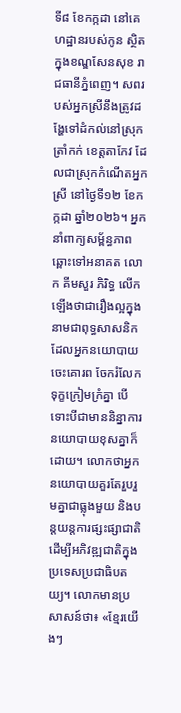ទី៨ ខែកក្កដា នៅគេហដ្ឋានរបស់កូន ស្ថិតក្នុងខណ្ឌសែនសុខ រាជធានីភ្នំពេញ។ សពរបស់អ្នកស្រីនឹងត្រូវដង្ហែទៅដំកល់នៅស្រុកត្រាំកក់ ខេត្តតាកែវ ដែលជាស្រុកកំណើតអ្នកស្រី នៅថ្ងៃទី១២ ខែកក្កដា ឆ្នាំ២០២៦។ អ្នកនាំពាក្យសម្ព័ន្ធភាពឆ្ពោះទៅអនាគត លោក គីមសួរ ភិរិទ្ធ លើកឡើងថាជារឿងល្អក្នុងនាមជាពុទ្ធសាសនិក ដែលអ្នកនយោបាយចេះគោរព ចែករំលែកទុក្ខក្រៀមក្រំគ្នា បើទោះបីជាមាននិន្នាការនយោបាយខុសគ្នាក៏ដោយ។ លោកថាអ្នកនយោបាយគួរតែរួបរួមគ្នាជាធ្លុងមួយ និងបន្តយន្តការផ្សះផ្សាជាតិ ដើម្បីអភិវឌ្ឍជាតិក្នុងប្រទេសប្រជាធិបតយ្យ។ លោកមានប្រសាសន៍ថា៖ «ខ្មែរយើងៗ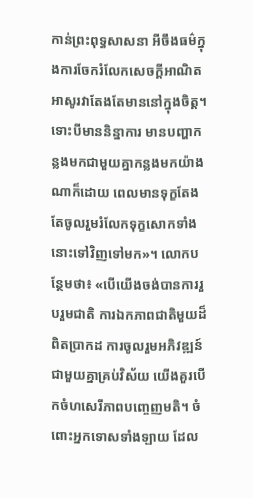កាន់ព្រះពុទ្ធសាសនា អីចឹងធម៌ក្នុងការចែករំលែកសេចក្ដីអាណិតអាសូរវាតែងតែមាននៅក្នុងចិត្ត។ ទោះបីមាននិន្នាការ មានបញ្ហាកន្លងមកជាមួយគ្នាកន្លងមកយ៉ាងណាក៏ដោយ ពេលមានទុក្ខតែងតែចូលរួមរំលែកទុក្ខសោកទាំងនោះទៅវិញទៅមក»។ លោកបន្ថែមថា៖ «បើយើងចង់បានការរួបរួមជាតិ ការឯកភាពជាតិមួយដ៏ពិតប្រាកដ ការចូលរួមអភិវឌ្ឍន៍ជាមួយគ្នាគ្រប់វិស័យ យើងគួរបើកចំហសេរីភាពបញ្ចេញមតិ។ ចំពោះអ្នកទោសទាំងឡាយ ដែល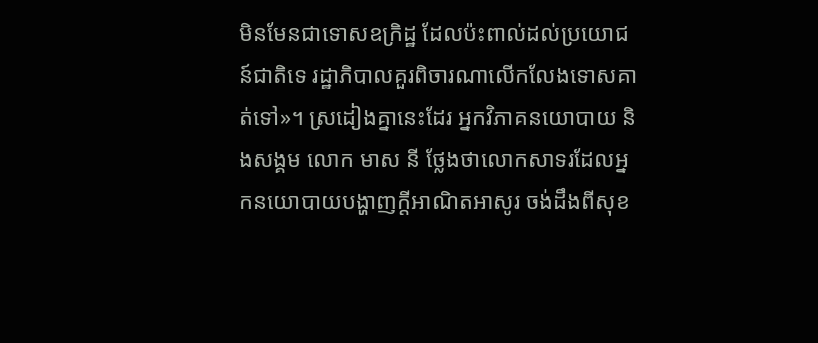មិនមែនជាទោសឧក្រិដ្ឋ ដែលប៉ះពាល់ដល់ប្រយោជន៍ជាតិទេ រដ្ឋាភិបាលគួរពិចារណាលើកលែងទោសគាត់ទៅ»។ ស្រដៀងគ្នានេះដែរ អ្នកវិភាគនយោបាយ និងសង្គម លោក មាស នី ថ្លែងថាលោកសាទរដែលអ្នកនយោបាយបង្ហាញក្ដីអាណិតអាសូរ ចង់ដឹងពីសុខ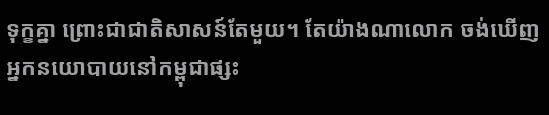ទុក្ខគ្នា ព្រោះជាជាតិសាសន៍តែមួយ។ តែយ៉ាងណាលោក ចង់ឃើញអ្នកនយោបាយនៅកម្ពុជាផ្សះ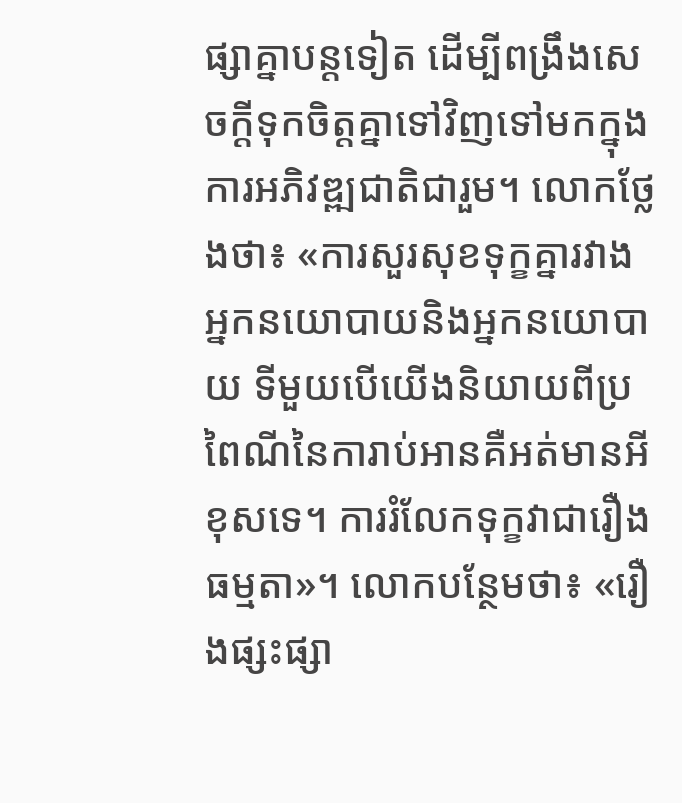ផ្សាគ្នាបន្តទៀត ដើម្បីពង្រឹងសេចក្ដីទុកចិត្តគ្នាទៅវិញទៅមកក្នុងការអភិវឌ្ឍជាតិជារួម។ លោកថ្លែងថា៖ «ការសួរសុខទុក្ខគ្នារវាងអ្នកនយោបាយនិងអ្នកនយោបាយ ទីមួយបើយើងនិយាយពីប្រពៃណីនៃការាប់អានគឺអត់មានអីខុសទេ។ ការរំលែកទុក្ខវាជារឿងធម្មតា»។ លោកបន្ថែមថា៖ «រឿងផ្សះផ្សា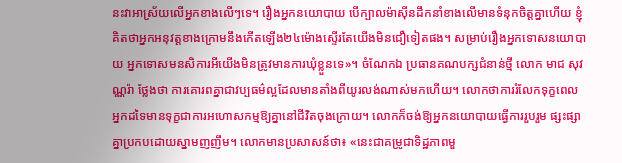នះវាអាស្រ័យលើអ្នកខាងលើៗទេ។ រឿងអ្នកនយោបាយ បើក្បាលម៉ាស៊ីនដឹកនាំខាងលើមានទំនុកចិត្តគ្នាហើយ ខ្ញុំគិតថាអ្នកអនុវត្តខាងក្រោមនឹងកើតឡើង២៤ម៉ោងស្ទើរតែយើងមិនជឿទៀតផង។ សម្រាប់រឿងអ្នកទោសនយោបាយ អ្នកទោសមនសិការអីយើងមិនត្រូវមានការឃុំខ្លួនទេ»។ ចំណែកឯ ប្រធានគណបក្សជំនាន់ថ្មី លោក មាជ សុវណ្ណរ៉ា ថ្លែងថា ការគោរពគ្នាជាវប្បធម៌ល្អដែលមានតាំងពីយូរលង់ណាស់មកហើយ។ លោកថាការរំលែកទុក្ខពេលអ្នកដទៃមានទុក្ខជាការអហោសកម្មឱ្យគ្នានៅជីវិតចុងក្រោយ។ លោកក៏ចង់ឱ្យអ្នកនយោបាយធ្វើការរួបរួម ផ្សះផ្សាគ្នាប្រកបដោយស្នាមញញឹម។ លោកមានប្រសាសន៍ថា៖ «នេះជាគម្រូជាទិដ្ឋភាពមួ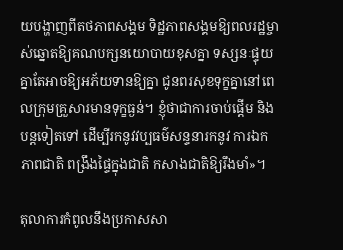យបង្ហាញពីតថភាពសង្គម ទិដ្ឋភាពសង្គមឱ្យពលរដ្ឋម្ចាស់ឆ្នោតឱ្យគណបក្សនយោបាយខុសគ្នា ទស្សនៈផ្ទុយគ្នាតែអាចឱ្យអភ័យទានឱ្យគ្នា ជូនពរសុខទុក្ខគ្នានៅពេលក្រុមគ្រួសារមានទុក្ខធ្ងន់។ ខ្ញុំថាជាការចាប់ផ្ដើម និងបន្តទៀតទៅ ដើម្បីរកនូវវប្បធម៌សន្ទនារកនូវ ការឯកភាពជាតិ ពង្រឹងផ្ទៃក្នុងជាតិ កសាងជាតិឱ្យរឹងមាំ»។

តុលាការកំពូលនឹងប្រកាសសា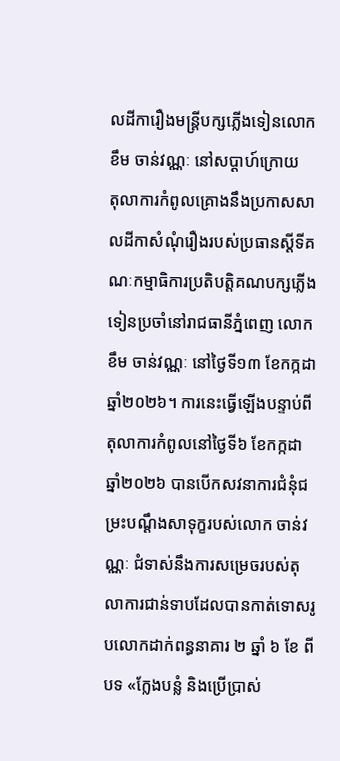លដីការឿងមន្ត្រីបក្សភ្លើងទៀនលោក ខឹម ចាន់វណ្ណៈ នៅសប្ដាហ៍ក្រោយ
តុលាការកំពូលគ្រោងនឹងប្រកាសសាលដីកាសំណុំរឿងរបស់ប្រធានស្តីទីគណៈកម្មាធិការប្រតិបត្តិគណបក្សភ្លើងទៀនប្រចាំនៅរាជធានីភ្នំពេញ លោក ខឹម ចាន់វណ្ណៈ នៅថ្ងៃទី១៣ ខែកក្កដា ឆ្នាំ២០២៦។ ការនេះធ្វើឡើងបន្ទាប់ពីតុលាការកំពូលនៅថ្ងៃទី៦ ខែកក្កដា ឆ្នាំ២០២៦ បានបើកសវនាការជំនុំជម្រះបណ្ដឹងសាទុក្ខរបស់លោក ចាន់វណ្ណៈ ជំទាស់នឹងការសម្រេចរបស់តុលាការជាន់ទាបដែលបានកាត់ទោសរូបលោកដាក់ពន្ធនាគារ ២ ឆ្នាំ ៦ ខែ ពីបទ «ក្លែងបន្លំ និងប្រើប្រាស់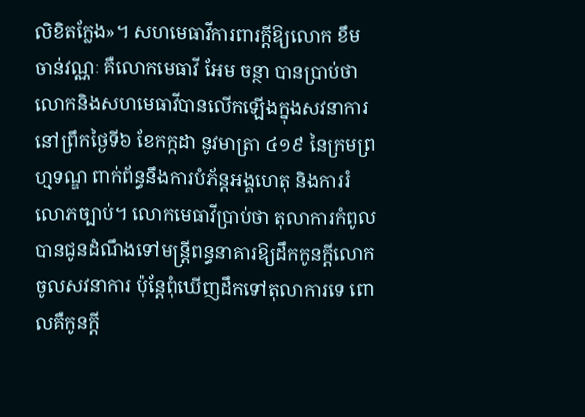លិខិតក្លែង»។ សហមេធាវីការពារក្ដីឱ្យលោក ខឹម ចាន់វណ្ណៈ គឺលោកមេធាវី អែម ចន្ថា បានប្រាប់ថា លោកនិងសហមេធាវីបានលើកឡើងក្នុងសវនាការនៅព្រឹកថ្ងៃទី៦ ខែកក្កដា នូវមាត្រា ៤១៩ នៃក្រមព្រហ្មទណ្ឌ ពាក់ព័ន្ធនឹងការបំភ័ន្តអង្គហេតុ និងការរំលោភច្បាប់។ លោកមេធាវីប្រាប់ថា តុលាការកំពូលបានជូនដំណឹងទៅមន្ត្រីពន្ធនាគារឱ្យដឹកកូនក្ដីលោកចូលសវនាការ ប៉ុន្តែពុំឃើញដឹកទៅតុលាការទេ ពោលគឺកូនក្ដី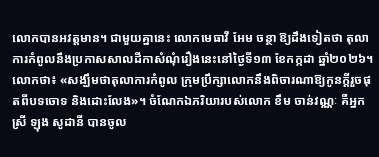លោកបានអវត្តមាន។ ជាមួយគ្នានេះ លោកមេធាវី អែម ចន្ថា ឱ្យដឹងទៀតថា តុលាការកំពូលនឹងប្រកាសសាលដីកាសំណុំរឿងនេះនៅថ្ងៃទី១៣ ខែកក្កដា ឆ្នាំ២០២៦។ លោកថា៖ «សង្ឃឹមថាតុលាការកំពូល ក្រុមប្រឹក្សាលោកនឹងពិចារណាឱ្យកូនក្ដីរួចផុតពីបទចោទ និងដោះលែង»។ ចំណែកឯភរិយារបស់លោក ខឹម ចាន់វណ្ណៈ គឺអ្នកស្រី ឡុង សូដានី បានចូល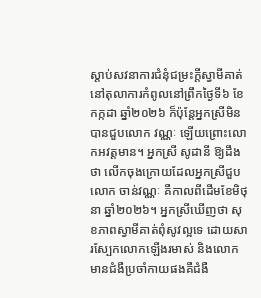ស្ដាប់សវនាការជំនុំជម្រះក្ដីស្វាមីគាត់នៅតុលាការកំពូលនៅព្រឹកថ្ងៃទី៦ ខែកក្កដា ឆ្នាំ២០២៦ ក៏ប៉ុន្តែអ្នកស្រីមិនបានជួបលោក វណ្ណៈ ឡើយព្រោះលោកអវត្តមាន។ អ្នកស្រី សូដានី ឱ្យដឹងថា លើកចុងក្រោយដែលអ្នកស្រីជួបលោក ចាន់វណ្ណៈ គឺកាលពីដើមខែមិថុនា ឆ្នាំ២០២៦។ អ្នកស្រីឃើញថា សុខភាពស្វាមីគាត់ពុំសូវល្អទេ ដោយសារស្បែកលោកឡើងរមាស់ និងលោកមានជំងឺប្រចាំកាយផងគឺជំងឺ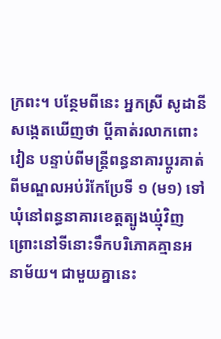ក្រពះ។ បន្ថែមពីនេះ អ្នកស្រី សូដានី សង្កេតឃើញថា ប្ដីគាត់រលាកពោះវៀន បន្ទាប់ពីមន្ត្រីពន្ធនាគារប្ដូរគាត់ពីមណ្ឌលអប់រំកែប្រែទី ១ (ម១) ទៅឃុំនៅពន្ធនាគារខេត្តត្បូងឃ្មុំវិញ ព្រោះនៅទីនោះទឹកបរិភោគគ្មានអនាម័យ។ ជាមួយគ្នានេះ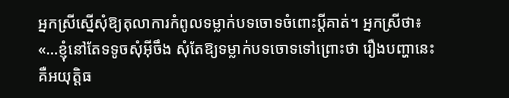អ្នកស្រីស្នើសុំឱ្យតុលាការកំពូលទម្លាក់បទចោទចំពោះប្ដីគាត់។ អ្នកស្រីថា៖ «...ខ្ញុំនៅតែទទូចសុំអ៊ីចឹង សុំតែឱ្យទម្លាក់បទចោទទៅព្រោះថា រឿងបញ្ហានេះគឺអយុត្តិធ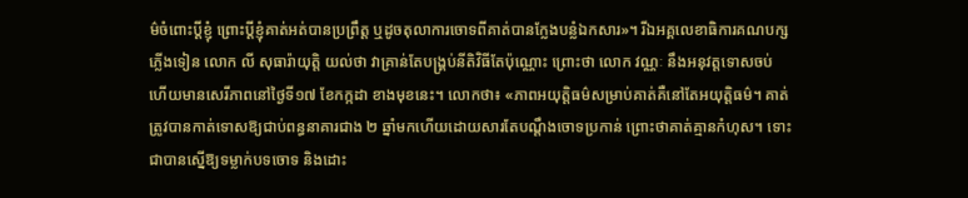ម៌ចំពោះប្ដីខ្ញុំ ព្រោះប្ដីខ្ញុំគាត់អត់បានប្រព្រឹត្ត ឬដូចតុលាការចោទពីគាត់បានក្លែងបន្លំឯកសារ»។ រីឯអគ្គលេខាធិការគណបក្សភ្លើងទៀន លោក លី សុធារ៉ាយុត្តិ យល់ថា វាគ្រាន់តែបង្គ្រប់នីតិវិធីតែប៉ុណ្ណោះ ព្រោះថា លោក វណ្ណៈ នឹងអនុវត្តទោសចប់ ហើយមានសេរីភាពនៅថ្ងៃទី១៧ ខែកក្កដា ខាងមុខនេះ។ លោកថា៖ «ភាពអយុត្តិធម៌សម្រាប់គាត់គឺនៅតែអយុត្តិធម៌។ គាត់ត្រូវបានកាត់ទោសឱ្យជាប់ពន្ធនាគារជាង ២ ឆ្នាំមកហើយដោយសារតែបណ្តឹងចោទប្រកាន់ ព្រោះថាគាត់គ្មានកំហុស។ ទោះជាបានស្នើឱ្យទម្លាក់បទចោទ និងដោះ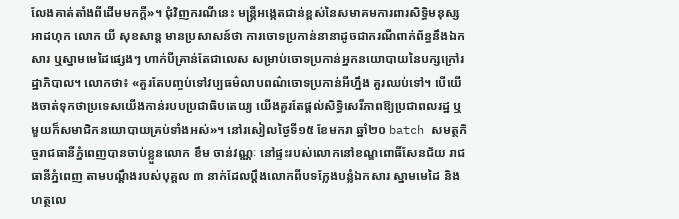លែងគាត់តាំងពីដើមមកក្តី»។ ជុំវិញករណីនេះ មន្ត្រីអង្កេតជាន់ខ្ពស់នៃសមាគមការពារសិទ្ធិមនុស្សអាដហុក លោក យី សុខសាន្ត មានប្រសាសន៍ថា ការចោទប្រកាន់នានាដូចជាករណីពាក់ព័ន្ធនឹងឯកសារ ឬស្នាមមេដៃផ្សេងៗ ហាក់បីគ្រាន់តែជាលេស សម្រាប់ចោទប្រកាន់អ្នកនយោបាយនៃបក្សក្រៅរដ្ឋាភិបាល។ លោកថា៖ «គួរតែបញ្ចប់ទៅវប្បធម៌លាបពណ៌ចោទប្រកាន់អីហ្នឹង គួរឈប់ទៅ។ បើយើងចាត់ទុកថាប្រទេសយើងកាន់របបប្រជាធិបតេយ្យ យើងគួរតែផ្ដល់សិទ្ធិសេរីភាពឱ្យប្រជាពលរដ្ឋ ឬមួយក៏សមាជិកនយោបាយគ្រប់ទាំងអស់»។ នៅរសៀលថ្ងៃទី១៥ ខែមករា ឆ្នាំ២០ batch សមត្ថកិច្ចរាជធានីភ្នំពេញបានចាប់ខ្លួនលោក ខឹម ចាន់វណ្ណៈ នៅផ្ទះរបស់លោកនៅខណ្ឌពោធិ៍សែនជ័យ រាជធានីភ្នំពេញ តាមបណ្ដឹងរបស់បុគ្គល ៣ នាក់ដែលប្ដឹងលោកពីបទក្លែងបន្លំឯកសារ ស្នាមមេដៃ និងហត្ថលេ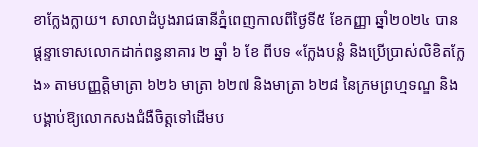ខាក្លែងក្លាយ។ សាលាដំបូងរាជធានីភ្នំពេញកាលពីថ្ងៃទី៥ ខែកញ្ញា ឆ្នាំ២០២៤ បានផ្តន្ទាទោសលោកដាក់ពន្ធនាគារ ២ ឆ្នាំ ៦ ខែ ពីបទ «ក្លែងបន្លំ និងប្រើប្រាស់លិខិតក្លែង» តាមបញ្ញត្តិមាត្រា ៦២៦ មាត្រា ៦២៧ និងមាត្រា ៦២៨ នៃក្រមព្រហ្មទណ្ឌ និងបង្គាប់ឱ្យលោកសងជំងឺចិត្តទៅដើមប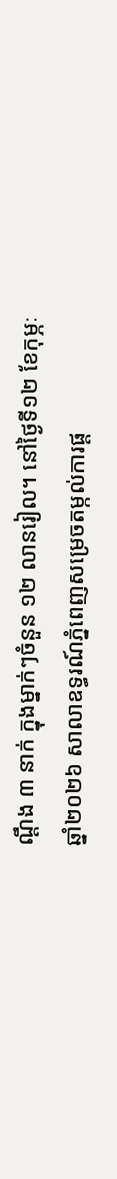ណ្ដឹង ៣ នាក់ ក្នុងម្នាក់ៗចំនួន ១២ លានរៀល។ នៅថ្ងៃទី១២ ខែកុម្ភៈ ឆ្នាំ២០២៦ សាលាឧទ្ធរណ៍ភ្នំពេញសម្រេចតម្កល់ការផ្ត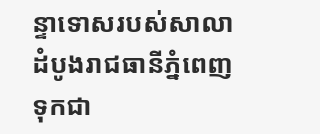ន្ទាទោសរបស់សាលាដំបូងរាជធានីភ្នំពេញទុកជា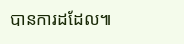បានការដដែល៕